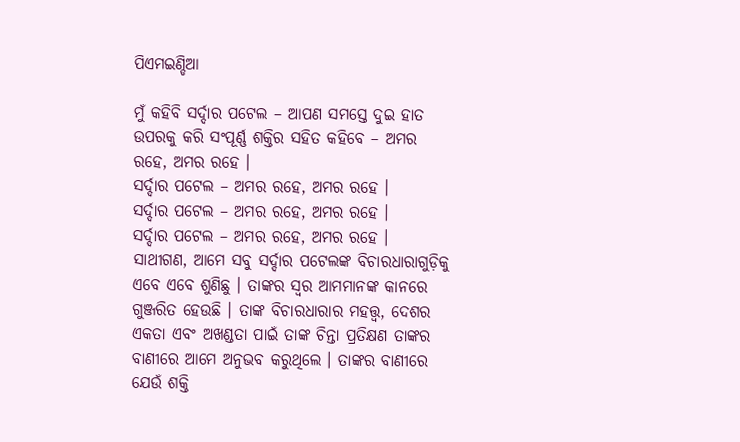ପିଏମଇଣ୍ଡିଆ

ମୁଁ କହିବି ସର୍ଦ୍ଦାର ପଟେଲ – ଆପଣ ସମସ୍ତେ ଦୁଇ ହାତ ଉପରକୁ କରି ସଂପୂର୍ଣ୍ଣ ଶକ୍ତିର ସହିତ କହିବେ – ଅମର ରହେ, ଅମର ରହେ ।
ସର୍ଦ୍ଦାର ପଟେଲ – ଅମର ରହେ, ଅମର ରହେ ।
ସର୍ଦ୍ଦାର ପଟେଲ – ଅମର ରହେ, ଅମର ରହେ ।
ସର୍ଦ୍ଦାର ପଟେଲ – ଅମର ରହେ, ଅମର ରହେ ।
ସାଥୀଗଣ, ଆମେ ସବୁ ସର୍ଦ୍ଦାର ପଟେଲଙ୍କ ବିଚାରଧାରାଗୁଡ଼ିକୁ ଏବେ ଏବେ ଶୁଣିଛୁ । ତାଙ୍କର ସ୍ୱର ଆମମାନଙ୍କ କାନରେ ଗୁଞ୍ଜରିତ ହେଉଛି । ତାଙ୍କ ବିଚାରଧାରାର ମହତ୍ତ୍ଵ, ଦେଶର ଏକତା ଏବଂ ଅଖଣ୍ଡତା ପାଇଁ ତାଙ୍କ ଚିନ୍ତା ପ୍ରତିକ୍ଷଣ ତାଙ୍କର ବାଣୀରେ ଆମେ ଅନୁଭବ କରୁଥିଲେ । ତାଙ୍କର ବାଣୀରେ ଯେଉଁ ଶକ୍ତି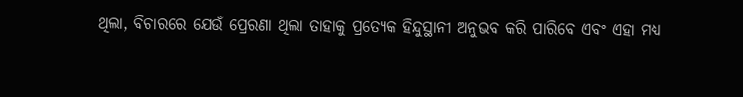ଥିଲା, ବିଚାରରେ ଯେଉଁ ପ୍ରେରଣା ଥିଲା ତାହାକୁ ପ୍ରତ୍ୟେକ ହିନ୍ଦୁସ୍ଥାନୀ ଅନୁଭବ କରି ପାରିବେ ଏବଂ ଏହା ମଧ୍ୟ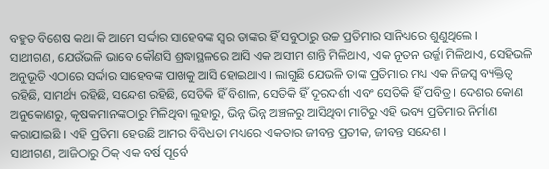ବହୁତ ବିଶେଷ କଥା କି ଆମେ ସର୍ଦ୍ଦାର ସାହେବଙ୍କ ସ୍ୱର ତାଙ୍କର ହିଁ ସବୁଠାରୁ ଉଚ୍ଚ ପ୍ରତିମାର ସାନିଧ୍ୟରେ ଶୁଣୁଥିଲେ ।
ସାଥୀଗଣ, ଯେଉଁଭଳି ଭାବେ କୌଣସି ଶ୍ରଦ୍ଧାସ୍ଥଳରେ ଆସି ଏକ ଅସୀମ ଶାନ୍ତି ମିଳିଥାଏ, ଏକ ନୂତନ ଉର୍ଜ୍ଜା ମିଳିଥାଏ, ସେହିଭଳି ଅନୁଭୂତି ଏଠାରେ ସର୍ଦ୍ଦାର ସାହେବଙ୍କ ପାଖକୁ ଆସି ହୋଇଥାଏ । ଲାଗୁଛି ଯେଭଳି ତାଙ୍କ ପ୍ରତିମାର ମଧ୍ୟ ଏକ ନିଜସ୍ୱ ବ୍ୟକ୍ତିତ୍ୱ ରହିଛି, ସାମର୍ଥ୍ୟ ରହିଛି, ସନ୍ଦେଶ ରହିଛି, ସେତିକି ହିଁ ବିଶାଳ, ସେତିକି ହିଁ ଦୂରଦର୍ଶୀ ଏବଂ ସେତିକି ହିଁ ପବିତ୍ର । ଦେଶର କୋଣ ଅନୁକୋଣରୁ, କୃଷକମାନଙ୍କଠାରୁ ମିଳିଥିବା ଲୁହାରୁ, ଭିନ୍ନ ଭିନ୍ନ ଅଞ୍ଚଳରୁ ଆସିଥିବା ମାଟିରୁ ଏହି ଭବ୍ୟ ପ୍ରତିମାର ନିର୍ମାଣ କରାଯାଇଛି । ଏହି ପ୍ରତିମା ହେଉଛି ଆମର ବିବିଧତା ମଧ୍ୟରେ ଏକତାର ଜୀବନ୍ତ ପ୍ରତୀକ, ଜୀବନ୍ତ ସନ୍ଦେଶ ।
ସାଥୀଗଣ, ଆଜିଠାରୁ ଠିକ୍ ଏକ ବର୍ଷ ପୂର୍ବେ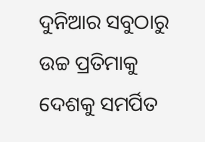ଦୁନିଆର ସବୁଠାରୁ ଉଚ୍ଚ ପ୍ରତିମାକୁ ଦେଶକୁ ସମର୍ପିତ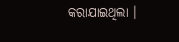କରାଯାଇଥିଲା ।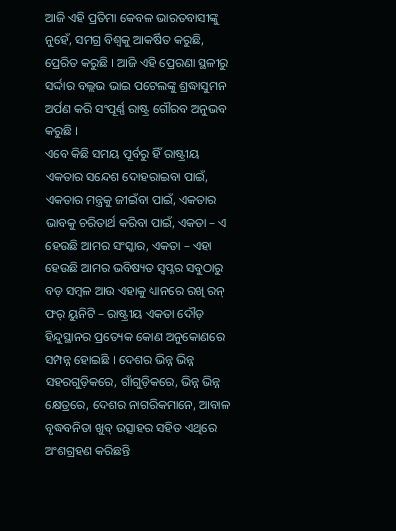ଆଜି ଏହି ପ୍ରତିମା କେବଳ ଭାରତବାସୀଙ୍କୁ ନୁହେଁ, ସମଗ୍ର ବିଶ୍ୱକୁ ଆକର୍ଷିତ କରୁଛି, ପ୍ରେରିତ କରୁଛି । ଆଜି ଏହି ପ୍ରେରଣା ସ୍ଥଳୀରୁ ସର୍ଦ୍ଦାର ବଲ୍ଲଭ ଭାଇ ପଟେଲଙ୍କୁ ଶ୍ରଦ୍ଧାସୁମନ ଅର୍ପଣ କରି ସଂପୂର୍ଣ୍ଣ ରାଷ୍ଟ୍ର ଗୌରବ ଅନୁଭବ କରୁଛି ।
ଏବେ କିଛି ସମୟ ପୂର୍ବରୁ ହିଁ ରାଷ୍ଟ୍ରୀୟ ଏକତାର ସନ୍ଦେଶ ଦୋହରାଇବା ପାଇଁ, ଏକତାର ମନ୍ତ୍ରକୁ ଜୀଇଁବା ପାଇଁ, ଏକତାର ଭାବକୁ ଚରିତାର୍ଥ କରିବା ପାଇଁ, ଏକତା – ଏ ହେଉଛି ଆମର ସଂସ୍କାର, ଏକତା – ଏହା ହେଉଛି ଆମର ଭବିଷ୍ୟତ ସ୍ୱପ୍ନର ସବୁଠାରୁ ବଡ଼ ସମ୍ବଳ ଆଉ ଏହାକୁ ଧ୍ୟାନରେ ରଖି ରନ୍ ଫର୍ ୟୁନିଟି – ରାଷ୍ଟ୍ରୀୟ ଏକତା ଦୌଡ଼ ହିନ୍ଦୁସ୍ଥାନର ପ୍ରତ୍ୟେକ କୋଣ ଅନୁକୋଣରେ ସମ୍ପନ୍ନ ହୋଇଛି । ଦେଶର ଭିନ୍ନ ଭିନ୍ନ ସହରଗୁଡ଼ିକରେ, ଗାଁଗୁଡ଼ିକରେ, ଭିନ୍ନ ଭିନ୍ନ କ୍ଷେତ୍ରରେ, ଦେଶର ନାଗରିକମାନେ, ଆବାଳ ବୃଦ୍ଧବନିତା ଖୁବ୍ ଉତ୍ସାହର ସହିତ ଏଥିରେ ଅଂଶଗ୍ରହଣ କରିଛନ୍ତି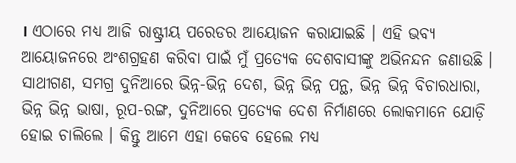। ଏଠାରେ ମଧ୍ୟ ଆଜି ରାଷ୍ଟ୍ରୀୟ ପରେଡର ଆୟୋଜନ କରାଯାଇଛି । ଏହି ଭବ୍ୟ ଆୟୋଜନରେ ଅଂଶଗ୍ରହଣ କରିବା ପାଇଁ ମୁଁ ପ୍ରତ୍ୟେକ ଦେଶବାସୀଙ୍କୁ ଅଭିନନ୍ଦନ ଜଣାଉଛି ।
ସାଥୀଗଣ, ସମଗ୍ର ଦୁନିଆରେ ଭିନ୍ନ-ଭିନ୍ନ ଦେଶ, ଭିନ୍ନ ଭିନ୍ନ ପନ୍ଥ, ଭିନ୍ନ ଭିନ୍ନ ବିଚାରଧାରା, ଭିନ୍ନ ଭିନ୍ନ ଭାଷା, ରୂପ-ରଙ୍ଗ, ଦୁନିଆରେ ପ୍ରତ୍ୟେକ ଦେଶ ନିର୍ମାଣରେ ଲୋକମାନେ ଯୋଡ଼ି ହୋଇ ଚାଲିଲେ । କିନ୍ତୁ ଆମେ ଏହା କେବେ ହେଲେ ମଧ୍ୟ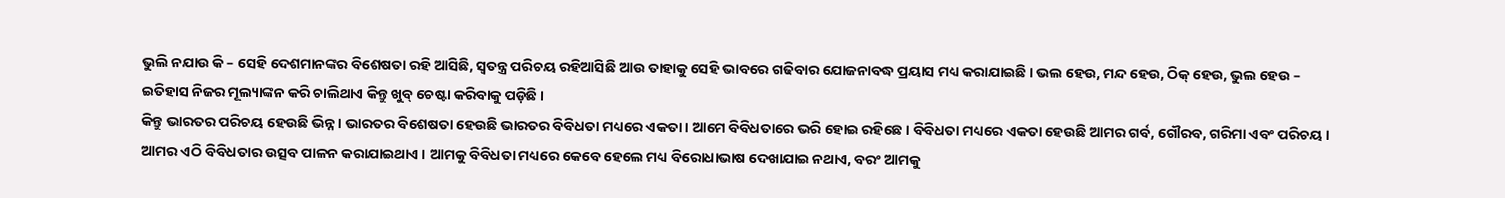ଭୁଲି ନଯାଉ କି – ସେହି ଦେଶମାନଙ୍କର ବିଶେଷତା ରହି ଆସିଛି, ସ୍ଵତନ୍ତ୍ର ପରିଚୟ ରହିଆସିଛି ଆଉ ତାହାକୁ ସେହି ଭାବରେ ଗଢିବାର ଯୋଜନାବଦ୍ଧ ପ୍ରୟାସ ମଧ୍ୟ କରାଯାଇଛି । ଭଲ ହେଉ, ମନ୍ଦ ହେଉ, ଠିକ୍ ହେଉ, ଭୁଲ ହେଉ – ଇତିହାସ ନିଜର ମୂଲ୍ୟାଙ୍କନ କରି ଚାଲିଥାଏ କିନ୍ତୁ ଖୁବ୍ ଚେଷ୍ଟା କରିବାକୁ ପଡ଼ିଛି ।
କିନ୍ତୁ ଭାରତର ପରିଚୟ ହେଉଛି ଭିନ୍ନ । ଭାରତର ବିଶେଷତା ହେଉଛି ଭାରତର ବିବିଧତା ମଧ୍ୟରେ ଏକତା । ଆମେ ବିବିଧତାରେ ଭରି ହୋଇ ରହିଛେ । ବିବିଧତା ମଧ୍ୟରେ ଏକତା ହେଉଛି ଆମର ଗର୍ବ, ଗୌରବ, ଗରିମା ଏବଂ ପରିଚୟ । ଆମର ଏଠି ବିବିଧତାର ଉତ୍ସବ ପାଳନ କରାଯାଇଥାଏ । ଆମକୁ ବିବିଧତା ମଧ୍ୟରେ କେବେ ହେଲେ ମଧ୍ୟ ବିରୋଧାଭାଷ ଦେଖାଯାଇ ନଥାଏ, ବରଂ ଆମକୁ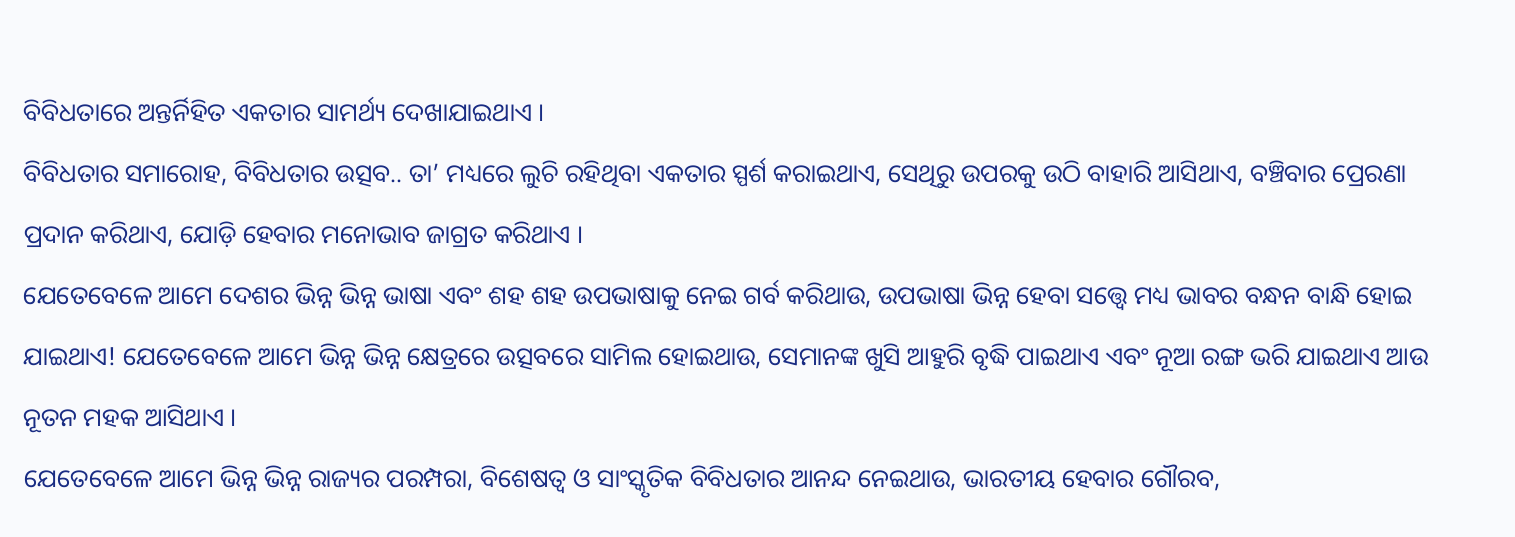ବିବିଧତାରେ ଅନ୍ତର୍ନିହିତ ଏକତାର ସାମର୍ଥ୍ୟ ଦେଖାଯାଇଥାଏ ।
ବିବିଧତାର ସମାରୋହ, ବିବିଧତାର ଉତ୍ସବ.. ତା’ ମଧ୍ୟରେ ଲୁଚି ରହିଥିବା ଏକତାର ସ୍ପର୍ଶ କରାଇଥାଏ, ସେଥିରୁ ଉପରକୁ ଉଠି ବାହାରି ଆସିଥାଏ, ବଞ୍ଚିବାର ପ୍ରେରଣା ପ୍ରଦାନ କରିଥାଏ, ଯୋଡ଼ି ହେବାର ମନୋଭାବ ଜାଗ୍ରତ କରିଥାଏ ।
ଯେତେବେଳେ ଆମେ ଦେଶର ଭିନ୍ନ ଭିନ୍ନ ଭାଷା ଏବଂ ଶହ ଶହ ଉପଭାଷାକୁ ନେଇ ଗର୍ବ କରିଥାଉ, ଉପଭାଷା ଭିନ୍ନ ହେବା ସତ୍ତ୍ୱେ ମଧ୍ୟ ଭାବର ବନ୍ଧନ ବାନ୍ଧି ହୋଇ ଯାଇଥାଏ! ଯେତେବେଳେ ଆମେ ଭିନ୍ନ ଭିନ୍ନ କ୍ଷେତ୍ରରେ ଉତ୍ସବରେ ସାମିଲ ହୋଇଥାଉ, ସେମାନଙ୍କ ଖୁସି ଆହୁରି ବୃଦ୍ଧି ପାଇଥାଏ ଏବଂ ନୂଆ ରଙ୍ଗ ଭରି ଯାଇଥାଏ ଆଉ ନୂତନ ମହକ ଆସିଥାଏ ।
ଯେତେବେଳେ ଆମେ ଭିନ୍ନ ଭିନ୍ନ ରାଜ୍ୟର ପରମ୍ପରା, ବିଶେଷତ୍ୱ ଓ ସାଂସ୍କୃତିକ ବିବିଧତାର ଆନନ୍ଦ ନେଇଥାଉ, ଭାରତୀୟ ହେବାର ଗୌରବ,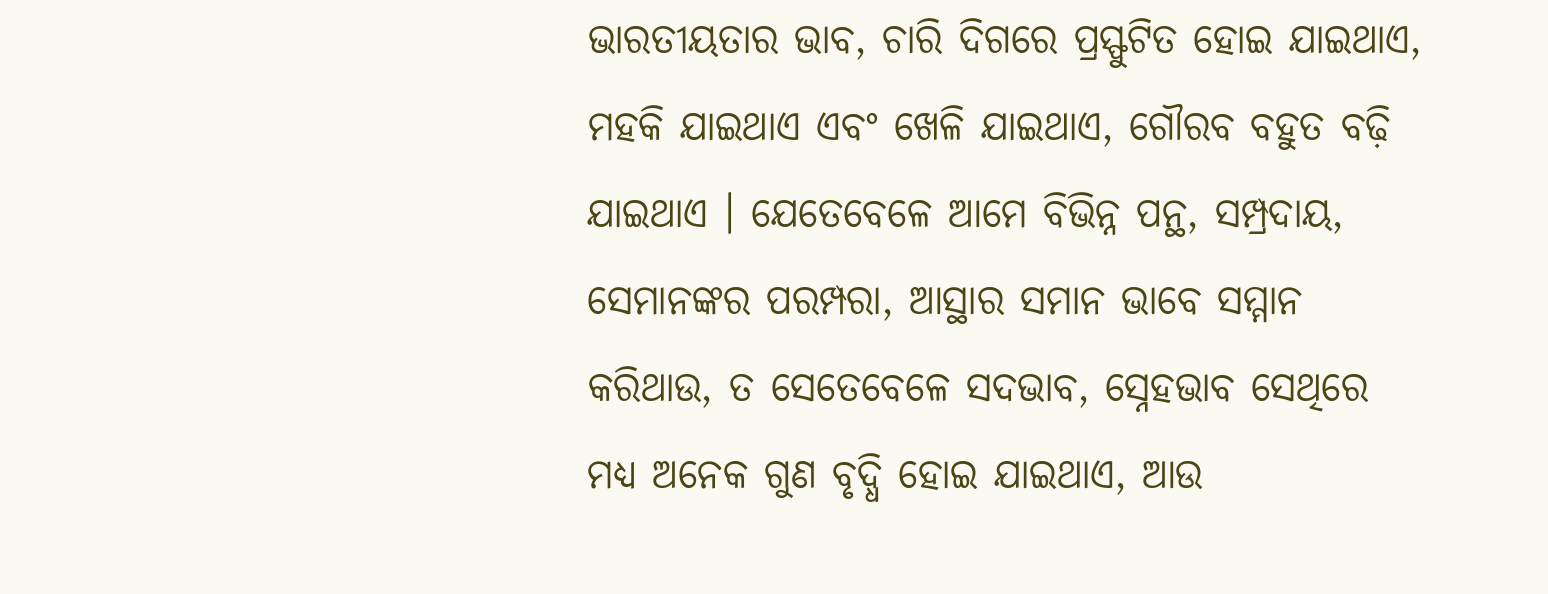ଭାରତୀୟତାର ଭାବ, ଚାରି ଦିଗରେ ପ୍ରସ୍ଫୁଟିତ ହୋଇ ଯାଇଥାଏ, ମହକି ଯାଇଥାଏ ଏବଂ ଖେଳି ଯାଇଥାଏ, ଗୌରବ ବହୁତ ବଢ଼ି ଯାଇଥାଏ । ଯେତେବେଳେ ଆମେ ବିଭିନ୍ନ ପନ୍ଥ, ସମ୍ପ୍ରଦାୟ, ସେମାନଙ୍କର ପରମ୍ପରା, ଆସ୍ଥାର ସମାନ ଭାବେ ସମ୍ମାନ କରିଥାଉ, ତ ସେତେବେଳେ ସଦଭାବ, ସ୍ନେହଭାବ ସେଥିରେ ମଧ୍ୟ ଅନେକ ଗୁଣ ବୃଦ୍ଧି ହୋଇ ଯାଇଥାଏ, ଆଉ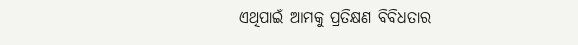ଏଥିପାଇଁ ଆମକୁ ପ୍ରତିକ୍ଷଣ ବିବିଧତାର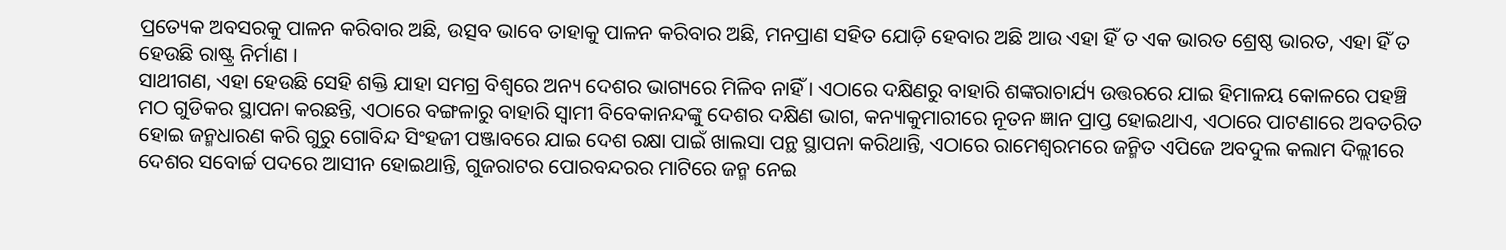ପ୍ରତ୍ୟେକ ଅବସରକୁ ପାଳନ କରିବାର ଅଛି, ଉତ୍ସବ ଭାବେ ତାହାକୁ ପାଳନ କରିବାର ଅଛି, ମନପ୍ରାଣ ସହିତ ଯୋଡ଼ି ହେବାର ଅଛି ଆଉ ଏହା ହିଁ ତ ଏକ ଭାରତ ଶ୍ରେଷ୍ଠ ଭାରତ, ଏହା ହିଁ ତ ହେଉଛି ରାଷ୍ଟ୍ର ନିର୍ମାଣ ।
ସାଥୀଗଣ, ଏହା ହେଉଛି ସେହି ଶକ୍ତି ଯାହା ସମଗ୍ର ବିଶ୍ୱରେ ଅନ୍ୟ ଦେଶର ଭାଗ୍ୟରେ ମିଳିବ ନାହିଁ । ଏଠାରେ ଦକ୍ଷିଣରୁ ବାହାରି ଶଙ୍କରାଚାର୍ଯ୍ୟ ଉତ୍ତରରେ ଯାଇ ହିମାଳୟ କୋଳରେ ପହଞ୍ଚି ମଠ ଗୁଡିକର ସ୍ଥାପନା କରଛନ୍ତି, ଏଠାରେ ବଙ୍ଗଳାରୁ ବାହାରି ସ୍ୱାମୀ ବିବେକାନନ୍ଦଙ୍କୁ ଦେଶର ଦକ୍ଷିଣ ଭାଗ, କନ୍ୟାକୁମାରୀରେ ନୂତନ ଜ୍ଞାନ ପ୍ରାପ୍ତ ହୋଇଥାଏ, ଏଠାରେ ପାଟଣାରେ ଅବତରିତ ହୋଇ ଜନ୍ମଧାରଣ କରି ଗୁରୁ ଗୋବିନ୍ଦ ସିଂହଜୀ ପଞ୍ଜାବରେ ଯାଇ ଦେଶ ରକ୍ଷା ପାଇଁ ଖାଲସା ପନ୍ଥ ସ୍ଥାପନା କରିଥାନ୍ତି, ଏଠାରେ ରାମେଶ୍ୱରମରେ ଜନ୍ମିତ ଏପିଜେ ଅବଦୁଲ କଲାମ ଦିଲ୍ଲୀରେ ଦେଶର ସବୋର୍ଚ୍ଚ ପଦରେ ଆସୀନ ହୋଇଥାନ୍ତି, ଗୁଜରାଟର ପୋରବନ୍ଦରର ମାଟିରେ ଜନ୍ମ ନେଇ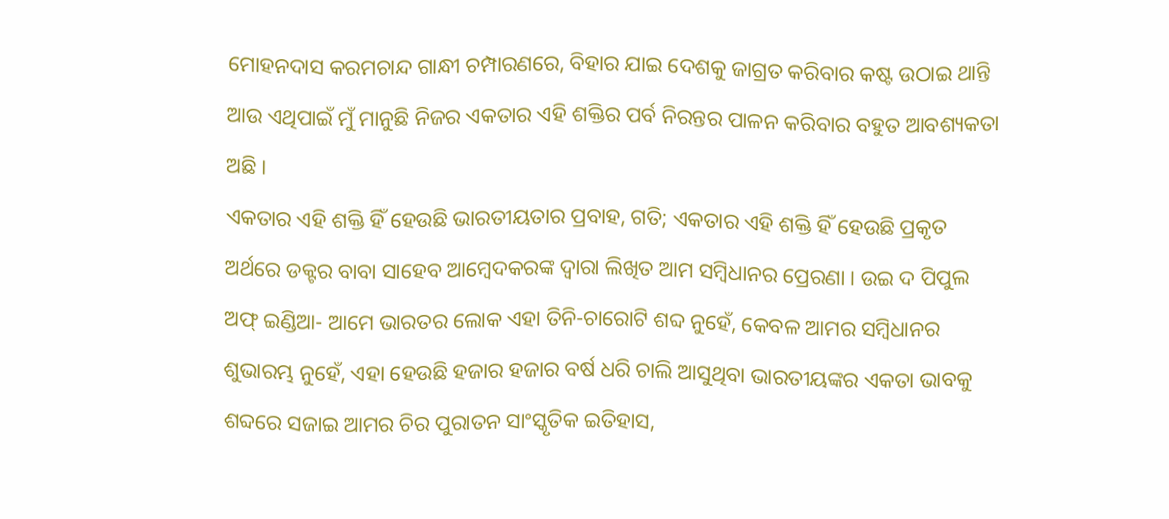ମୋହନଦାସ କରମଚାନ୍ଦ ଗାନ୍ଧୀ ଚମ୍ପାରଣରେ, ବିହାର ଯାଇ ଦେଶକୁ ଜାଗ୍ରତ କରିବାର କଷ୍ଟ ଉଠାଇ ଥାନ୍ତି ଆଉ ଏଥିପାଇଁ ମୁଁ ମାନୁଛି ନିଜର ଏକତାର ଏହି ଶକ୍ତିର ପର୍ବ ନିରନ୍ତର ପାଳନ କରିବାର ବହୁତ ଆବଶ୍ୟକତା ଅଛି ।
ଏକତାର ଏହି ଶକ୍ତି ହିଁ ହେଉଛି ଭାରତୀୟତାର ପ୍ରବାହ, ଗତି; ଏକତାର ଏହି ଶକ୍ତି ହିଁ ହେଉଛି ପ୍ରକୃତ ଅର୍ଥରେ ଡକ୍ଟର ବାବା ସାହେବ ଆମ୍ବେଦକରଙ୍କ ଦ୍ୱାରା ଲିଖିତ ଆମ ସମ୍ବିଧାନର ପ୍ରେରଣା । ଉଇ ଦ ପିପୁଲ ଅଫ୍ ଇଣ୍ଡିଆ- ଆମେ ଭାରତର ଲୋକ ଏହା ତିନି-ଚାରୋଟି ଶବ୍ଦ ନୁହେଁ, କେବଳ ଆମର ସମ୍ବିଧାନର ଶୁଭାରମ୍ଭ ନୁହେଁ, ଏହା ହେଉଛି ହଜାର ହଜାର ବର୍ଷ ଧରି ଚାଲି ଆସୁଥିବା ଭାରତୀୟଙ୍କର ଏକତା ଭାବକୁ ଶବ୍ଦରେ ସଜାଇ ଆମର ଚିର ପୁରାତନ ସାଂସ୍କୃତିକ ଇତିହାସ,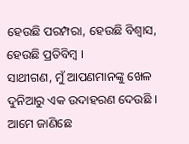ହେଉଛି ପରମ୍ପରା, ହେଉଛି ବିଶ୍ୱାସ, ହେଉଛି ପ୍ରତିବିମ୍ବ ।
ସାଥୀଗଣ, ମୁଁ ଆପଣମାନଙ୍କୁ ଖେଳ ଦୁନିଆରୁ ଏକ ଉଦାହରଣ ଦେଉଛି । ଆମେ ଜାଣିଛେ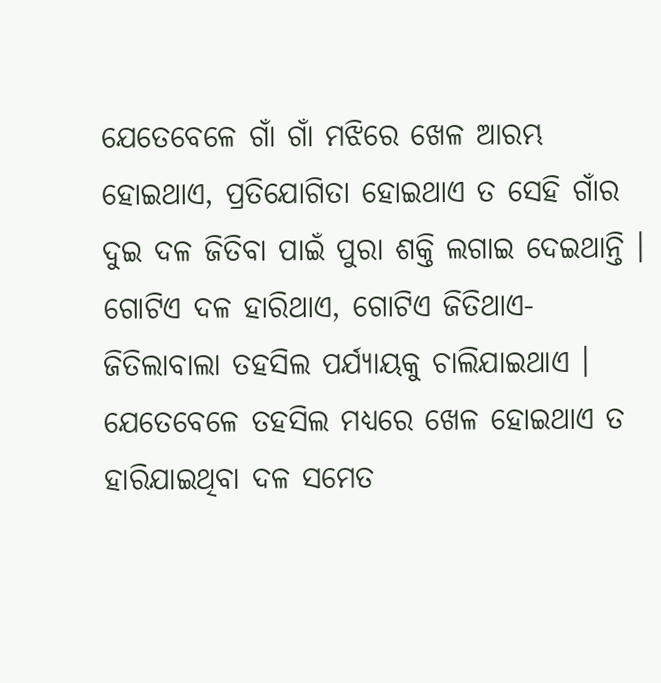ଯେତେବେଳେ ଗାଁ ଗାଁ ମଝିରେ ଖେଳ ଆରମ୍ଭ ହୋଇଥାଏ, ପ୍ରତିଯୋଗିତା ହୋଇଥାଏ ତ ସେହି ଗାଁର ଦୁଇ ଦଳ ଜିତିବା ପାଇଁ ପୁରା ଶକ୍ତି ଲଗାଇ ଦେଇଥାନ୍ତି । ଗୋଟିଏ ଦଳ ହାରିଥାଏ, ଗୋଟିଏ ଜିତିଥାଏ- ଜିତିଲାବାଲା ତହସିଲ ପର୍ଯ୍ୟାୟକୁ ଚାଲିଯାଇଥାଏ । ଯେତେବେଳେ ତହସିଲ ମଧ୍ୟରେ ଖେଳ ହୋଇଥାଏ ତ ହାରିଯାଇଥିବା ଦଳ ସମେତ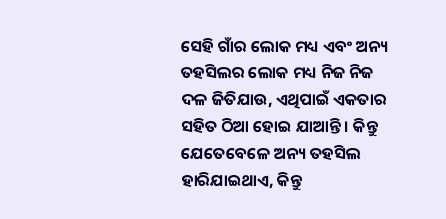ସେହି ଗାଁର ଲୋକ ମଧ୍ୟ ଏବଂ ଅନ୍ୟ ତହସିଲର ଲୋକ ମଧ୍ୟ ନିଜ ନିଜ ଦଳ ଜିତିଯାଉ, ଏଥିପାଇଁ ଏକତାର ସହିତ ଠିଆ ହୋଇ ଯାଆନ୍ତି । କିନ୍ତୁ ଯେତେବେଳେ ଅନ୍ୟ ତହସିଲ ହାରିଯାଇଥାଏ, କିନ୍ତୁ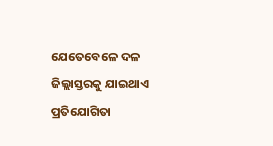ଯେତେବେଳେ ଦଳ ଜିଲ୍ଲାସ୍ତରକୁ ଯାଇଥାଏ ପ୍ରତିଯୋଗିତା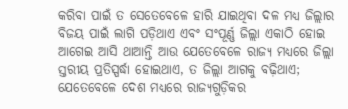କରିବା ପାଇଁ ତ ସେତେବେଳେ ହାରି ଯାଇଥିବା ଦଳ ମଧ୍ୟ ଜିଲ୍ଲାର ବିଜୟ ପାଇଁ ଲାଗି ପଡ଼ିଥାଏ ଏବଂ ସଂପୂର୍ଣ୍ଣ ଜିଲ୍ଲା ଏକାଠି ହୋଇ ଆଗେଇ ଆସି ଥାଆନ୍ତି ଆଉ ଯେତେବେଳେ ରାଜ୍ୟ ମଧ୍ୟରେ ଜିଲ୍ଲା ସ୍ତରୀୟ ପ୍ରତିସ୍ପର୍ଦ୍ଧା ହୋଇଥାଏ, ତ ଜିଲ୍ଲା ଆଗକୁ ବଢ଼ିଥାଏ; ଯେତେବେଳେ ଦେଶ ମଧ୍ୟରେ ରାଜ୍ୟଗୁଡ଼ିକର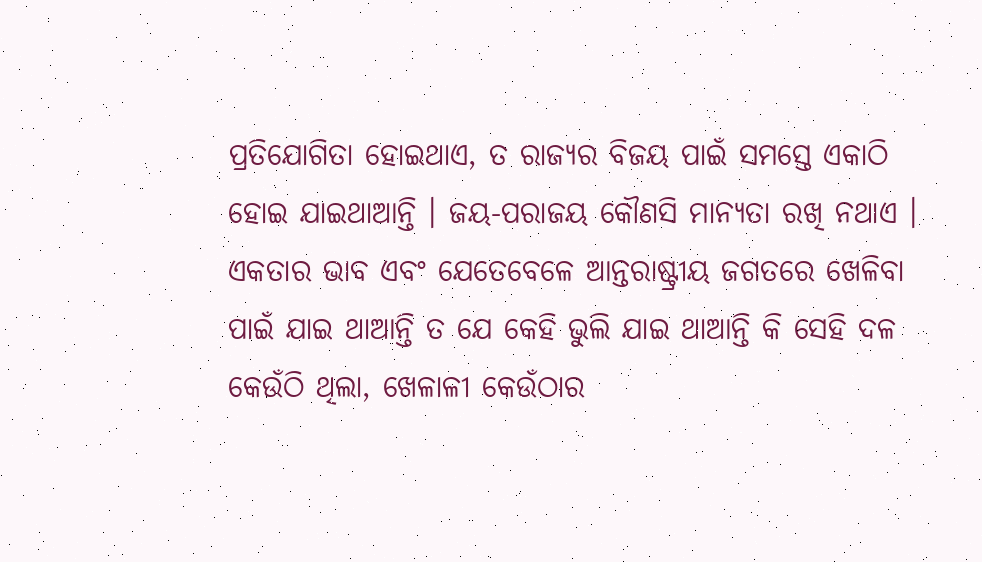ପ୍ରତିଯୋଗିତା ହୋଇଥାଏ, ତ ରାଜ୍ୟର ବିଜୟ ପାଇଁ ସମସ୍ତେ ଏକାଠି ହୋଇ ଯାଇଥାଆନ୍ତି । ଜୟ-ପରାଜୟ କୌଣସି ମାନ୍ୟତା ରଖି ନଥାଏ ।
ଏକତାର ଭାବ ଏବଂ ଯେତେବେଳେ ଆନ୍ତରାଷ୍ଟ୍ରୀୟ ଜଗତରେ ଖେଳିବା ପାଇଁ ଯାଇ ଥାଆନ୍ତି ତ ଯେ କେହି ଭୁଲି ଯାଇ ଥାଆନ୍ତି କି ସେହି ଦଳ କେଉଁଠି ଥିଲା, ଖେଳାଳୀ କେଉଁଠାର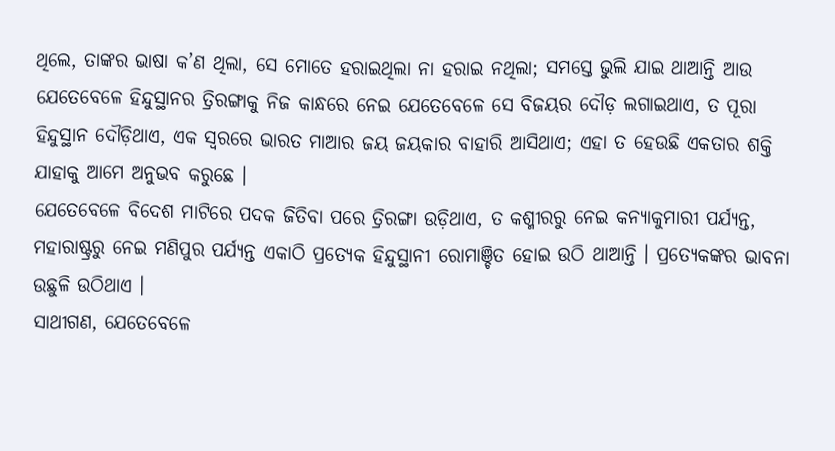ଥିଲେ, ତାଙ୍କର ଭାଷା କ’ଣ ଥିଲା, ସେ ମୋତେ ହରାଇଥିଲା ନା ହରାଇ ନଥିଲା; ସମସ୍ତେ ଭୁଲି ଯାଇ ଥାଆନ୍ତି ଆଉ ଯେତେବେଳେ ହିନ୍ଦୁସ୍ଥାନର ତ୍ରିରଙ୍ଗାକୁ ନିଜ କାନ୍ଧରେ ନେଇ ଯେତେବେଳେ ସେ ବିଜୟର ଦୌଡ଼ ଲଗାଇଥାଏ, ତ ପୂରା ହିନ୍ଦୁସ୍ଥାନ ଦୌଡ଼ିଥାଏ, ଏକ ସ୍ୱରରେ ଭାରତ ମାଆର ଜୟ ଜୟକାର ବାହାରି ଆସିଥାଏ; ଏହା ତ ହେଉଛି ଏକତାର ଶକ୍ତି ଯାହାକୁ ଆମେ ଅନୁଭବ କରୁଛେ ।
ଯେତେବେଳେ ବିଦେଶ ମାଟିରେ ପଦକ ଜିତିବା ପରେ ତ୍ରିରଙ୍ଗା ଉଡ଼ିଥାଏ, ତ କଶ୍ମୀରରୁ ନେଇ କନ୍ୟାକୁମାରୀ ପର୍ଯ୍ୟନ୍ତ, ମହାରାଷ୍ଟ୍ରରୁ ନେଇ ମଣିପୁର ପର୍ଯ୍ୟନ୍ତ ଏକାଠି ପ୍ରତ୍ୟେକ ହିନ୍ଦୁସ୍ଥାନୀ ରୋମାଞ୍ଚିତ ହୋଇ ଉଠି ଥାଆନ୍ତି । ପ୍ରତ୍ୟେକଙ୍କର ଭାବନା ଉଛୁଳି ଉଠିଥାଏ ।
ସାଥୀଗଣ, ଯେତେବେଳେ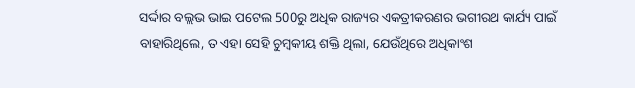ସର୍ଦ୍ଦାର ବଲ୍ଲଭ ଭାଇ ପଟେଲ 500ରୁ ଅଧିକ ରାଜ୍ୟର ଏକତ୍ରୀକରଣର ଭଗୀରଥ କାର୍ଯ୍ୟ ପାଇଁ ବାହାରିଥିଲେ, ତ ଏହା ସେହି ଚୁମ୍ବକୀୟ ଶକ୍ତି ଥିଲା, ଯେଉଁଥିରେ ଅଧିକାଂଶ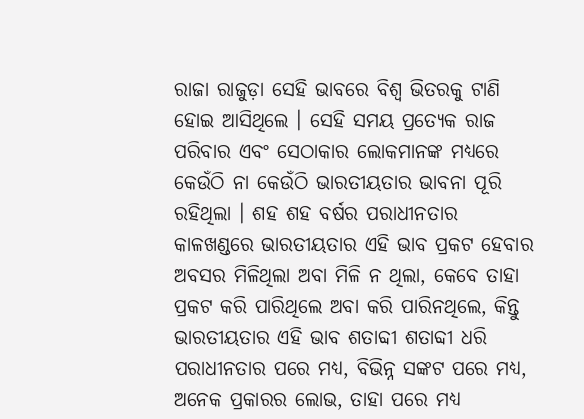ରାଜା ରାଜୁଡ଼ା ସେହି ଭାବରେ ବିଶ୍ୱ ଭିତରକୁ ଟାଣି ହୋଇ ଆସିଥିଲେ । ସେହି ସମୟ ପ୍ରତ୍ୟେକ ରାଜ ପରିବାର ଏବଂ ସେଠାକାର ଲୋକମାନଙ୍କ ମଧ୍ୟରେ କେଉଁଠି ନା କେଉଁଠି ଭାରତୀୟତାର ଭାବନା ପୂରି ରହିଥିଲା । ଶହ ଶହ ବର୍ଷର ପରାଧୀନତାର କାଳଖଣ୍ଡରେ ଭାରତୀୟତାର ଏହି ଭାବ ପ୍ରକଟ ହେବାର ଅବସର ମିଳିଥିଲା ଅବା ମିଳି ନ ଥିଲା, କେବେ ତାହା ପ୍ରକଟ କରି ପାରିଥିଲେ ଅବା କରି ପାରିନଥିଲେ, କିନ୍ତୁ ଭାରତୀୟତାର ଏହି ଭାବ ଶତାବ୍ଦୀ ଶତାବ୍ଦୀ ଧରି ପରାଧୀନତାର ପରେ ମଧ୍ୟ, ବିଭିନ୍ନ ସଙ୍କଟ ପରେ ମଧ୍ୟ, ଅନେକ ପ୍ରକାରର ଲୋଭ, ତାହା ପରେ ମଧ୍ୟ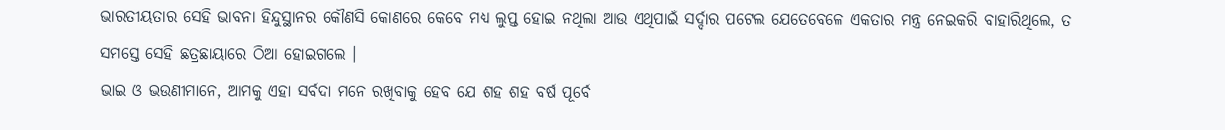ଭାରତୀୟତାର ସେହି ଭାବନା ହିନ୍ଦୁସ୍ଥାନର କୌଣସି କୋଣରେ କେବେ ମଧ୍ୟ ଲୁପ୍ତ ହୋଇ ନଥିଲା ଆଉ ଏଥିପାଇଁ ସର୍ଦ୍ଦାର ପଟେଲ ଯେତେବେଳେ ଏକତାର ମନ୍ତ୍ର ନେଇକରି ବାହାରିଥିଲେ, ତ ସମସ୍ତେ ସେହି ଛତ୍ରଛାୟାରେ ଠିଆ ହୋଇଗଲେ ।
ଭାଇ ଓ ଭଉଣୀମାନେ, ଆମକୁ ଏହା ସର୍ବଦା ମନେ ରଖିବାକୁ ହେବ ଯେ ଶହ ଶହ ବର୍ଷ ପୂର୍ବେ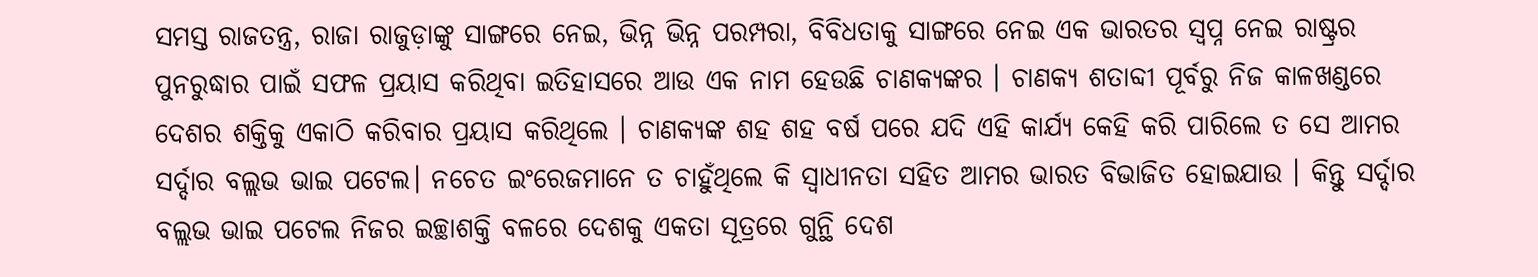ସମସ୍ତ ରାଜତନ୍ତ୍ର, ରାଜା ରାଜୁଡ଼ାଙ୍କୁ ସାଙ୍ଗରେ ନେଇ, ଭିନ୍ନ ଭିନ୍ନ ପରମ୍ପରା, ବିବିଧତାକୁ ସାଙ୍ଗରେ ନେଇ ଏକ ଭାରତର ସ୍ୱପ୍ନ ନେଇ ରାଷ୍ଟ୍ରର ପୁନରୁଦ୍ଧାର ପାଇଁ ସଫଳ ପ୍ରୟାସ କରିଥିବା ଇତିହାସରେ ଆଉ ଏକ ନାମ ହେଉଛି ଚାଣକ୍ୟଙ୍କର । ଚାଣକ୍ୟ ଶତାବ୍ଦୀ ପୂର୍ବରୁ ନିଜ କାଳଖଣ୍ଡରେ ଦେଶର ଶକ୍ତିକୁ ଏକାଠି କରିବାର ପ୍ରୟାସ କରିଥିଲେ । ଚାଣକ୍ୟଙ୍କ ଶହ ଶହ ବର୍ଷ ପରେ ଯଦି ଏହି କାର୍ଯ୍ୟ କେହି କରି ପାରିଲେ ତ ସେ ଆମର ସର୍ଦ୍ଦାର ବଲ୍ଲଭ ଭାଇ ପଟେଲ। ନଚେତ ଇଂରେଜମାନେ ତ ଚାହୁଁଥିଲେ କି ସ୍ୱାଧୀନତା ସହିତ ଆମର ଭାରତ ବିଭାଜିତ ହୋଇଯାଉ । କିନ୍ତୁ ସର୍ଦ୍ଦାର ବଲ୍ଲଭ ଭାଇ ପଟେଲ ନିଜର ଇଚ୍ଛାଶକ୍ତି ବଳରେ ଦେଶକୁ ଏକତା ସୂତ୍ରରେ ଗୁନ୍ଥି ଦେଶ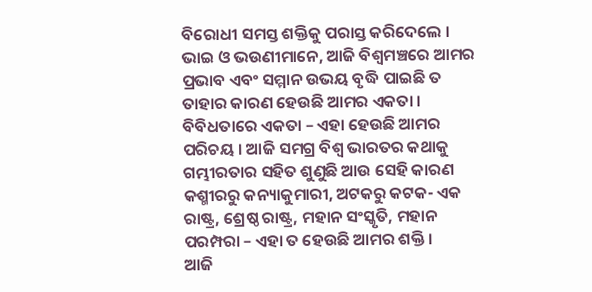ବିରୋଧୀ ସମସ୍ତ ଶକ୍ତିକୁ ପରାସ୍ତ କରିଦେଲେ ।
ଭାଇ ଓ ଭଉଣୀମାନେ, ଆଜି ବିଶ୍ୱମଞ୍ଚରେ ଆମର ପ୍ରଭାବ ଏବଂ ସମ୍ମାନ ଉଭୟ ବୃଦ୍ଧି ପାଇଛି ତ ତାହାର କାରଣ ହେଉଛି ଆମର ଏକତା । ବିବିଧତାରେ ଏକତା – ଏହା ହେଉଛି ଆମର ପରିଚୟ । ଆଜି ସମଗ୍ର ବିଶ୍ୱ ଭାରତର କଥାକୁ ଗମ୍ଭୀରତାର ସହିତ ଶୁଣୁଛି ଆଉ ସେହି କାରଣ କଶ୍ମୀରରୁ କନ୍ୟାକୁମାରୀ, ଅଟକରୁ କଟକ- ଏକ ରାଷ୍ଟ୍ର, ଶ୍ରେଷ୍ଠ ରାଷ୍ଟ୍ର, ମହାନ ସଂସ୍କୃତି, ମହାନ ପରମ୍ପରା – ଏହା ତ ହେଉଛି ଆମର ଶକ୍ତି ।
ଆଜି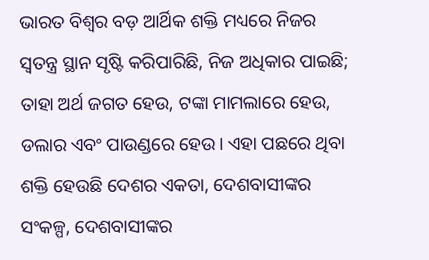ଭାରତ ବିଶ୍ୱର ବଡ଼ ଆର୍ଥିକ ଶକ୍ତି ମଧ୍ୟରେ ନିଜର ସ୍ଵତନ୍ତ୍ର ସ୍ଥାନ ସୃଷ୍ଟି କରିପାରିଛି, ନିଜ ଅଧିକାର ପାଇଛି; ତାହା ଅର୍ଥ ଜଗତ ହେଉ, ଟଙ୍କା ମାମଲାରେ ହେଉ, ଡଲାର ଏବଂ ପାଉଣ୍ଡରେ ହେଉ। ଏହା ପଛରେ ଥିବା ଶକ୍ତି ହେଉଛି ଦେଶର ଏକତା, ଦେଶବାସୀଙ୍କର ସଂକଳ୍ପ, ଦେଶବାସୀଙ୍କର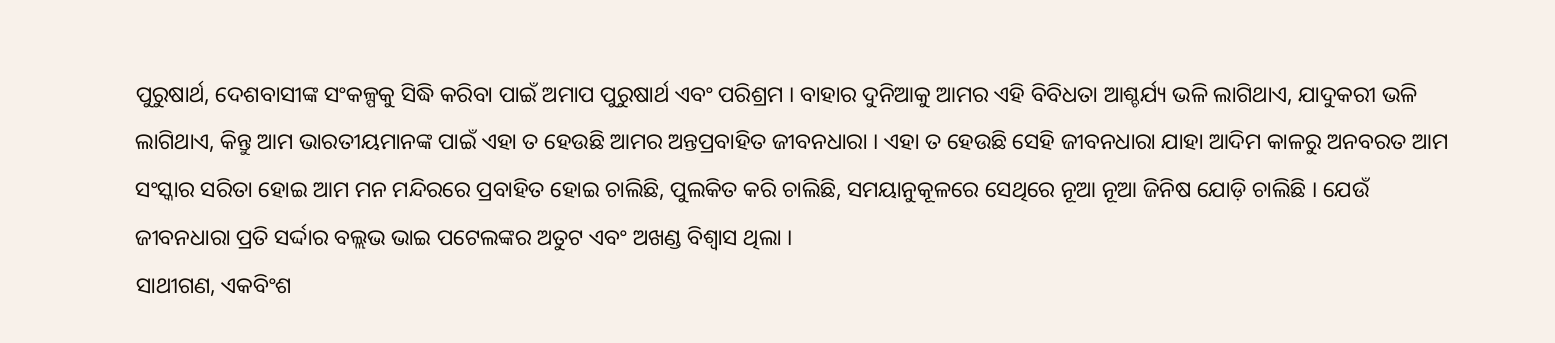ପୁରୁଷାର୍ଥ, ଦେଶବାସୀଙ୍କ ସଂକଳ୍ପକୁ ସିଦ୍ଧି କରିବା ପାଇଁ ଅମାପ ପୁରୁଷାର୍ଥ ଏବଂ ପରିଶ୍ରମ । ବାହାର ଦୁନିଆକୁ ଆମର ଏହି ବିବିଧତା ଆଶ୍ଚର୍ଯ୍ୟ ଭଳି ଲାଗିଥାଏ, ଯାଦୁକରୀ ଭଳି ଲାଗିଥାଏ, କିନ୍ତୁ ଆମ ଭାରତୀୟମାନଙ୍କ ପାଇଁ ଏହା ତ ହେଉଛି ଆମର ଅନ୍ତପ୍ରବାହିତ ଜୀବନଧାରା । ଏହା ତ ହେଉଛି ସେହି ଜୀବନଧାରା ଯାହା ଆଦିମ କାଳରୁ ଅନବରତ ଆମ ସଂସ୍କାର ସରିତା ହୋଇ ଆମ ମନ ମନ୍ଦିରରେ ପ୍ରବାହିତ ହୋଇ ଚାଲିଛି, ପୁଲକିତ କରି ଚାଲିଛି, ସମୟାନୁକୂଳରେ ସେଥିରେ ନୂଆ ନୂଆ ଜିନିଷ ଯୋଡ଼ି ଚାଲିଛି । ଯେଉଁ ଜୀବନଧାରା ପ୍ରତି ସର୍ଦ୍ଦାର ବଲ୍ଲଭ ଭାଇ ପଟେଲଙ୍କର ଅତୁଟ ଏବଂ ଅଖଣ୍ଡ ବିଶ୍ୱାସ ଥିଲା ।
ସାଥୀଗଣ, ଏକବିଂଶ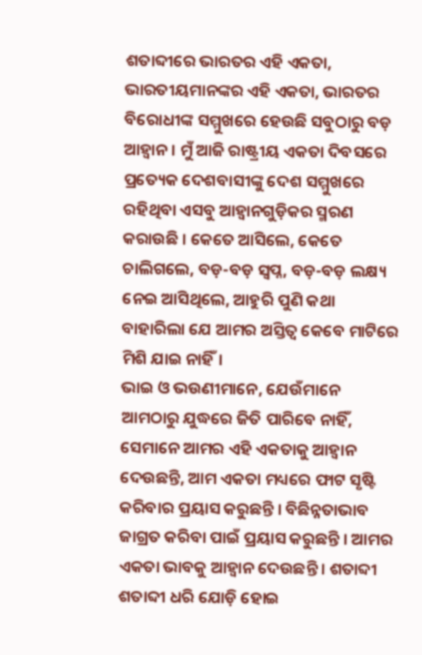ଶତାବ୍ଦୀରେ ଭାରତର ଏହି ଏକତା, ଭାରତୀୟମାନଙ୍କର ଏହି ଏକତା, ଭାରତର ବିରୋଧୀଙ୍କ ସମ୍ମୁଖରେ ହେଉଛି ସବୁଠାରୁ ବଡ଼ ଆହ୍ୱାନ । ମୁଁ ଆଜି ରାଷ୍ଟ୍ରୀୟ ଏକତା ଦିବସରେ ପ୍ରତ୍ୟେକ ଦେଶବାସୀଙ୍କୁ ଦେଶ ସମ୍ମୁଖରେ ରହିଥିବା ଏସବୁ ଆହ୍ୱାନଗୁଡ଼ିକର ସ୍ମରଣ କରାଉଛି । କେତେ ଆସିଲେ, କେତେ ଚାଲିଗଲେ, ବଡ଼-ବଡ଼ ସ୍ୱପ୍ନ, ବଡ଼-ବଡ଼ ଲକ୍ଷ୍ୟ ନେଇ ଆସିଥିଲେ, ଆହୁରି ପୁଣି କଥା ବାହାରିଲା ଯେ ଆମର ଅସ୍ତିତ୍ୱ କେବେ ମାଟିରେ ମିଶି ଯାଇ ନାହିଁ।
ଭାଇ ଓ ଭଉଣୀମାନେ, ଯେଉଁମାନେ ଆମଠାରୁ ଯୁଦ୍ଧରେ ଜିତି ପାରିବେ ନାହିଁ, ସେମାନେ ଆମର ଏହି ଏକତାକୁ ଆହ୍ୱାନ ଦେଉଛନ୍ତି, ଆମ ଏକତା ମଧ୍ୟରେ ଫାଟ ସୃଷ୍ଟି କରିବାର ପ୍ରୟାସ କରୁଛନ୍ତି । ବିଛିନ୍ନତାଭାବ ଜାଗ୍ରତ କରିବା ପାଇଁ ପ୍ରୟାସ କରୁଛନ୍ତି । ଆମର ଏକତା ଭାବକୁ ଆହ୍ୱାନ ଦେଉଛନ୍ତି । ଶତାବ୍ଦୀ ଶତାବ୍ଦୀ ଧରି ଯୋଡ଼ି ହୋଇ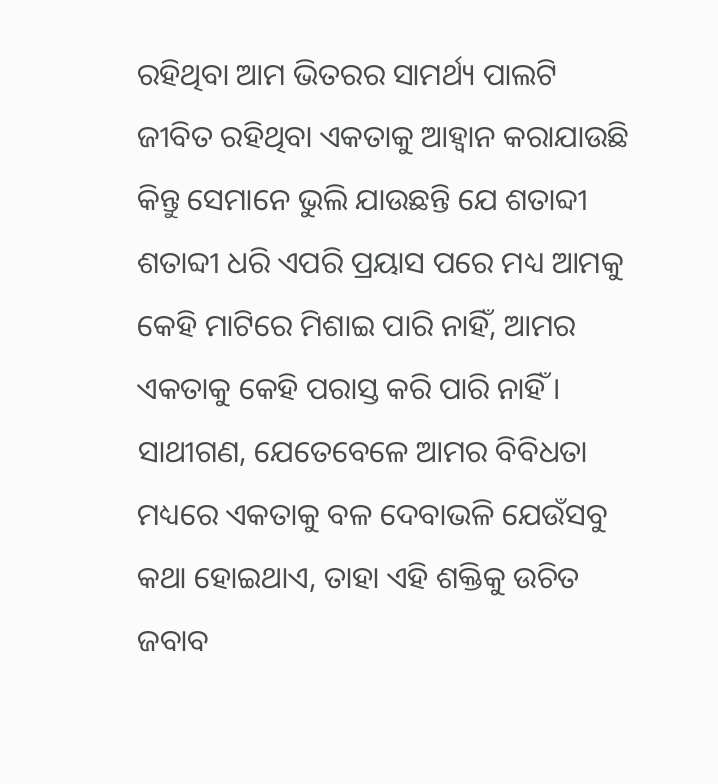ରହିଥିବା ଆମ ଭିତରର ସାମର୍ଥ୍ୟ ପାଲଟି ଜୀବିତ ରହିଥିବା ଏକତାକୁ ଆହ୍ୱାନ କରାଯାଉଛି କିନ୍ତୁ ସେମାନେ ଭୁଲି ଯାଉଛନ୍ତି ଯେ ଶତାବ୍ଦୀ ଶତାବ୍ଦୀ ଧରି ଏପରି ପ୍ରୟାସ ପରେ ମଧ୍ୟ ଆମକୁ କେହି ମାଟିରେ ମିଶାଇ ପାରି ନାହିଁ, ଆମର ଏକତାକୁ କେହି ପରାସ୍ତ କରି ପାରି ନାହିଁ ।
ସାଥୀଗଣ, ଯେତେବେଳେ ଆମର ବିବିଧତା ମଧ୍ୟରେ ଏକତାକୁ ବଳ ଦେବାଭଳି ଯେଉଁସବୁ କଥା ହୋଇଥାଏ, ତାହା ଏହି ଶକ୍ତିକୁ ଉଚିତ ଜବାବ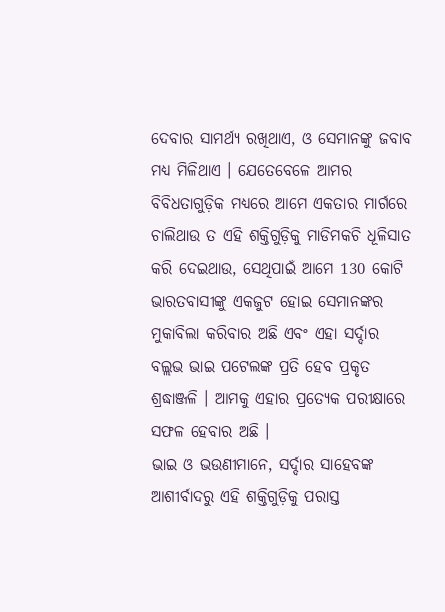ଦେବାର ସାମର୍ଥ୍ୟ ରଖିଥାଏ, ଓ ସେମାନଙ୍କୁ ଜବାବ ମଧ୍ୟ ମିଳିଥାଏ । ଯେତେବେଳେ ଆମର ବିବିଧତାଗୁଡ଼ିକ ମଧ୍ୟରେ ଆମେ ଏକତାର ମାର୍ଗରେ ଚାଲିଥାଉ ତ ଏହି ଶକ୍ତିଗୁଡ଼ିକୁ ମାଡିମକଚି ଧୂଳିସାତ କରି ଦେଇଥାଉ, ସେଥିପାଇଁ ଆମେ 130 କୋଟି ଭାରତବାସୀଙ୍କୁ ଏକଜୁଟ ହୋଇ ସେମାନଙ୍କର ମୁକାବିଲା କରିବାର ଅଛି ଏବଂ ଏହା ସର୍ଦ୍ଦାର ବଲ୍ଲଭ ଭାଇ ପଟେଲଙ୍କ ପ୍ରତି ହେବ ପ୍ରକୃତ ଶ୍ରଦ୍ଧାଞ୍ଜଳି । ଆମକୁ ଏହାର ପ୍ରତ୍ୟେକ ପରୀକ୍ଷାରେ ସଫଳ ହେବାର ଅଛି ।
ଭାଇ ଓ ଭଉଣୀମାନେ, ସର୍ଦ୍ଦାର ସାହେବଙ୍କ ଆଶୀର୍ବାଦରୁ ଏହି ଶକ୍ତିଗୁଡ଼ିକୁ ପରାସ୍ତ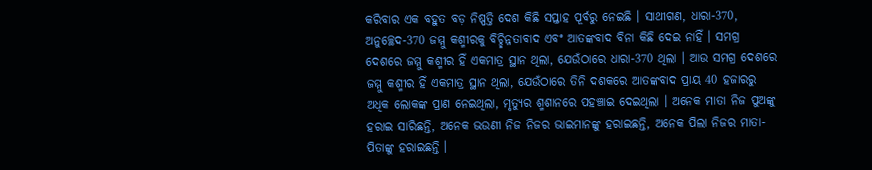କରିବାର ଏକ ବହୁତ ବଡ଼ ନିଷ୍ପତ୍ତି ଦେଶ କିଛି ସପ୍ତାହ ପୂର୍ବରୁ ନେଇଛି । ସାଥୀଗଣ, ଧାରା-370, ଅନୁଚ୍ଛେଦ-370 ଜମ୍ମୁ କଶ୍ମୀରକୁ ବିଚ୍ଛିନ୍ନତାବାଦ ଏବଂ ଆତଙ୍କବାଦ ବିନା କିଛି ଦେଇ ନାହିଁ । ସମଗ୍ର ଦେଶରେ ଜମ୍ମୁ କଶ୍ମୀର ହିଁ ଏକମାତ୍ର ସ୍ଥାନ ଥିଲା, ଯେଉଁଠାରେ ଧାରା-370 ଥିଲା । ଆଉ ସମଗ୍ର ଦେଶରେ ଜମ୍ମୁ କଶ୍ମୀର ହିଁ ଏକମାତ୍ର ସ୍ଥାନ ଥିଲା, ଯେଉଁଠାରେ ତିନି ଦଶକରେ ଆତଙ୍କବାଦ ପ୍ରାୟ 40 ହଜାରରୁ ଅଧିକ ଲୋକଙ୍କ ପ୍ରାଣ ନେଇଥିଲା, ମୃତ୍ୟୁର ଶ୍ମଶାନରେ ପହଞ୍ଚାଇ ଦେଇଥିଲା । ଅନେକ ମାତା ନିଜ ପୁଅଙ୍କୁ ହରାଇ ସାରିଛନ୍ତି, ଅନେକ ଭଉଣୀ ନିଜ ନିଜର ଭାଇମାନଙ୍କୁ ହରାଇଛନ୍ତି, ଅନେକ ପିଲା ନିଜର ମାତା-ପିତାଙ୍କୁ ହରାଇଛନ୍ତି ।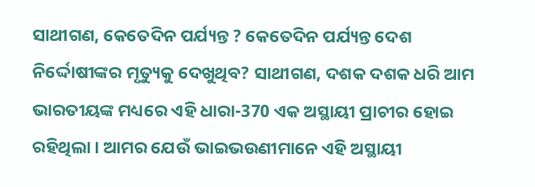ସାଥୀଗଣ, କେତେଦିନ ପର୍ଯ୍ୟନ୍ତ ? କେତେଦିନ ପର୍ଯ୍ୟନ୍ତ ଦେଶ ନିର୍ଦ୍ଦୋଷୀଙ୍କର ମୃତ୍ୟୁକୁ ଦେଖୁଥିବ? ସାଥୀଗଣ, ଦଶକ ଦଶକ ଧରି ଆମ ଭାରତୀୟଙ୍କ ମଧ୍ୟରେ ଏହି ଧାରା-370 ଏକ ଅସ୍ଥାୟୀ ପ୍ରାଚୀର ହୋଇ ରହିଥିଲା । ଆମର ଯେଉଁ ଭାଇଭଉଣୀମାନେ ଏହି ଅସ୍ଥାୟୀ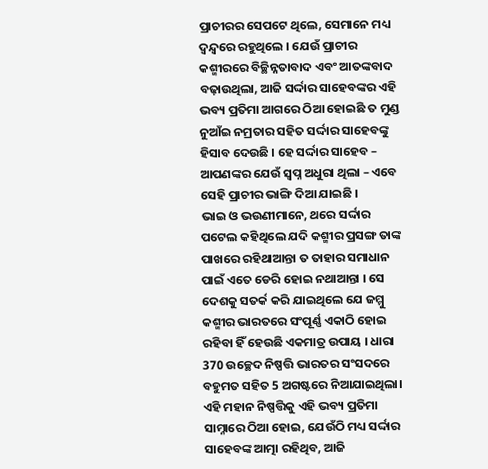ପ୍ରାଚୀରର ସେପଟେ ଥିଲେ, ସେମାନେ ମଧ୍ୟ ଦ୍ଵନ୍ଦ୍ଵରେ ରହୁଥିଲେ । ଯେଉଁ ପ୍ରାଚୀର କଶ୍ମୀରରେ ବିଚ୍ଛିନ୍ନତାବାଦ ଏବଂ ଆତଙ୍କବାଦ ବଢ଼ାଉଥିଲା, ଆଜି ସର୍ଦ୍ଦାର ସାହେବଙ୍କର ଏହି ଭବ୍ୟ ପ୍ରତିମା ଆଗରେ ଠିଆ ହୋଇଛି ତ ମୁଣ୍ଡ ନୁଆଁଇ ନମ୍ରତାର ସହିତ ସର୍ଦ୍ଦାର ସାହେବଙ୍କୁ ହିସାବ ଦେଉଛି । ହେ ସର୍ଦ୍ଦାର ସାହେବ – ଆପଣଙ୍କର ଯେଉଁ ସ୍ୱପ୍ନ ଅଧୁରା ଥିଲା – ଏବେ ସେହି ପ୍ରାଚୀର ଭାଙ୍ଗି ଦିଆ ଯାଇଛି ।
ଭାଇ ଓ ଭଉଣୀମାନେ, ଥରେ ସର୍ଦ୍ଦାର ପଟେଲ କହିଥିଲେ ଯଦି କଶ୍ମୀର ପ୍ରସଙ୍ଗ ତାଙ୍କ ପାଖରେ ରହିଥାଆନ୍ତା ତ ତାହାର ସମାଧାନ ପାଇଁ ଏତେ ଡେରି ହୋଇ ନଥାଆନ୍ତା । ସେ ଦେଶକୁ ସତର୍କ କରି ଯାଇଥିଲେ ଯେ ଜମ୍ମୁ କଶ୍ମୀର ଭାରତରେ ସଂପୂର୍ଣ୍ଣ ଏକାଠି ହୋଇ ରହିବା ହିଁ ହେଉଛି ଏକମାତ୍ର ଉପାୟ । ଧାରା 370 ଉଚ୍ଛେଦ ନିଷ୍ପତ୍ତି ଭାରତର ସଂସଦରେ ବହୁମତ ସହିତ 5 ଅଗଷ୍ଟରେ ନିଆଯାଇଥିଲା। ଏହି ମହାନ ନିଷ୍ପତ୍ତିକୁ ଏହି ଭବ୍ୟ ପ୍ରତିମା ସାମ୍ନାରେ ଠିଆ ହୋଇ, ଯେଉଁଠି ମଧ୍ୟ ସର୍ଦ୍ଦାର ସାହେବଙ୍କ ଆତ୍ମା ରହିଥିବ, ଆଜି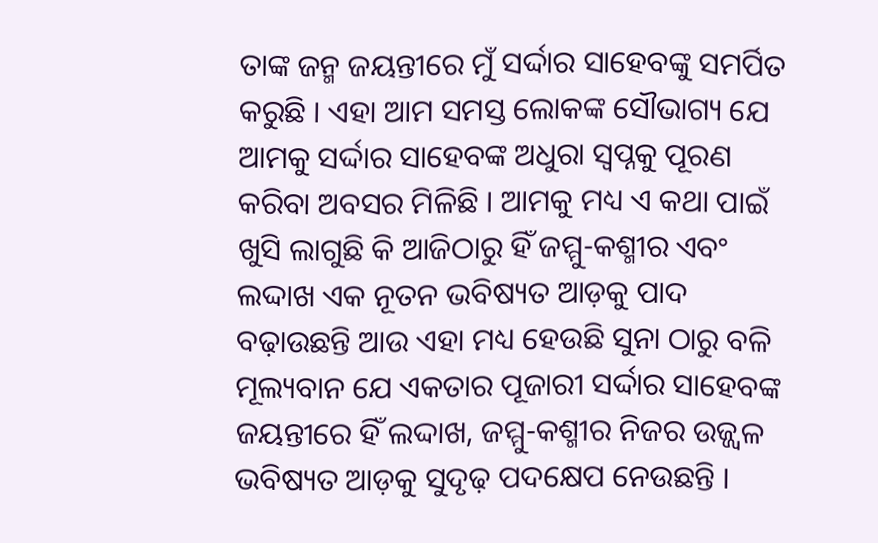ତାଙ୍କ ଜନ୍ମ ଜୟନ୍ତୀରେ ମୁଁ ସର୍ଦ୍ଦାର ସାହେବଙ୍କୁ ସମର୍ପିତ କରୁଛି । ଏହା ଆମ ସମସ୍ତ ଲୋକଙ୍କ ସୌଭାଗ୍ୟ ଯେ ଆମକୁ ସର୍ଦ୍ଦାର ସାହେବଙ୍କ ଅଧୁରା ସ୍ୱପ୍ନକୁ ପୂରଣ କରିବା ଅବସର ମିଳିଛି । ଆମକୁ ମଧ୍ୟ ଏ କଥା ପାଇଁ ଖୁସି ଲାଗୁଛି କି ଆଜିଠାରୁ ହିଁ ଜମ୍ମୁ-କଶ୍ମୀର ଏବଂ ଲଦ୍ଦାଖ ଏକ ନୂତନ ଭବିଷ୍ୟତ ଆଡ଼କୁ ପାଦ ବଢ଼ାଉଛନ୍ତି ଆଉ ଏହା ମଧ୍ୟ ହେଉଛି ସୁନା ଠାରୁ ବଳି ମୂଲ୍ୟବାନ ଯେ ଏକତାର ପୂଜାରୀ ସର୍ଦ୍ଦାର ସାହେବଙ୍କ ଜୟନ୍ତୀରେ ହିଁ ଲଦ୍ଦାଖ, ଜମ୍ମୁ-କଶ୍ମୀର ନିଜର ଉଜ୍ଜ୍ୱଳ ଭବିଷ୍ୟତ ଆଡ଼କୁ ସୁଦୃଢ଼ ପଦକ୍ଷେପ ନେଉଛନ୍ତି ।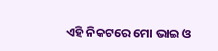ଏହି ନିକଟରେ ମୋ ଭାଇ ଓ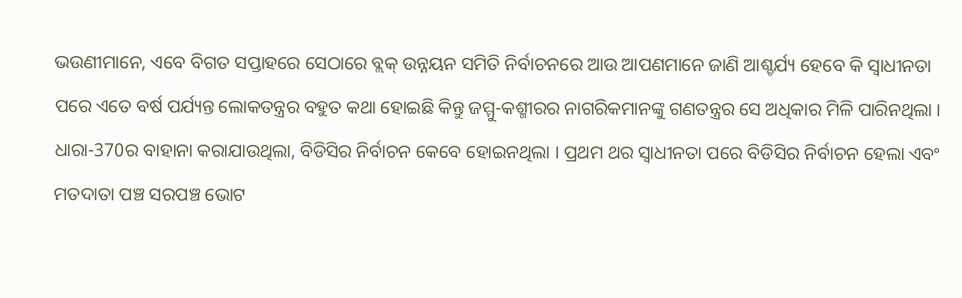ଭଉଣୀମାନେ, ଏବେ ବିଗତ ସପ୍ତାହରେ ସେଠାରେ ବ୍ଲକ୍ ଉନ୍ନୟନ ସମିତି ନିର୍ବାଚନରେ ଆଉ ଆପଣମାନେ ଜାଣି ଆଶ୍ଚର୍ଯ୍ୟ ହେବେ କି ସ୍ୱାଧୀନତା ପରେ ଏତେ ବର୍ଷ ପର୍ଯ୍ୟନ୍ତ ଲୋକତନ୍ତ୍ରର ବହୁତ କଥା ହୋଇଛି କିନ୍ତୁ ଜମ୍ମୁ-କଶ୍ମୀରର ନାଗରିକମାନଙ୍କୁ ଗଣତନ୍ତ୍ରର ସେ ଅଧିକାର ମିଳି ପାରିନଥିଲା । ଧାରା-370ର ବାହାନା କରାଯାଉଥିଲା, ବିଡିସିର ନିର୍ବାଚନ କେବେ ହୋଇନଥିଲା । ପ୍ରଥମ ଥର ସ୍ୱାଧୀନତା ପରେ ବିଡିସିର ନିର୍ବାଚନ ହେଲା ଏବଂ ମତଦାତା ପଞ୍ଚ ସରପଞ୍ଚ ଭୋଟ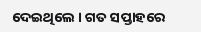ଦେଇଥିଲେ । ଗତ ସପ୍ତାହରେ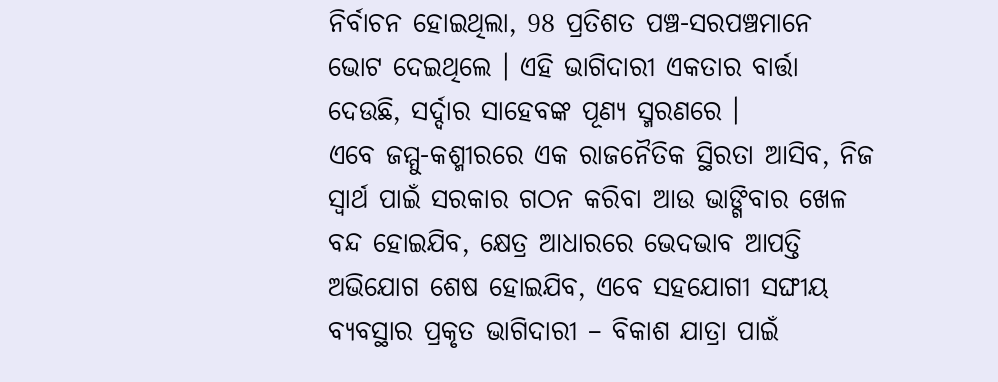ନିର୍ବାଚନ ହୋଇଥିଲା, 98 ପ୍ରତିଶତ ପଞ୍ଚ-ସରପଞ୍ଚମାନେ ଭୋଟ ଦେଇଥିଲେ । ଏହି ଭାଗିଦାରୀ ଏକତାର ବାର୍ତ୍ତା ଦେଉଛି, ସର୍ଦ୍ଦାର ସାହେବଙ୍କ ପୂଣ୍ୟ ସ୍ମରଣରେ ।
ଏବେ ଜମ୍ମୁ-କଶ୍ମୀରରେ ଏକ ରାଜନୈତିକ ସ୍ଥିରତା ଆସିବ, ନିଜ ସ୍ୱାର୍ଥ ପାଇଁ ସରକାର ଗଠନ କରିବା ଆଉ ଭାଙ୍ଗିବାର ଖେଳ ବନ୍ଦ ହୋଇଯିବ, କ୍ଷେତ୍ର ଆଧାରରେ ଭେଦଭାବ ଆପତ୍ତି ଅଭିଯୋଗ ଶେଷ ହୋଇଯିବ, ଏବେ ସହଯୋଗୀ ସଙ୍ଘୀୟ ବ୍ୟବସ୍ଥାର ପ୍ରକୃତ ଭାଗିଦାରୀ – ବିକାଶ ଯାତ୍ରା ପାଇଁ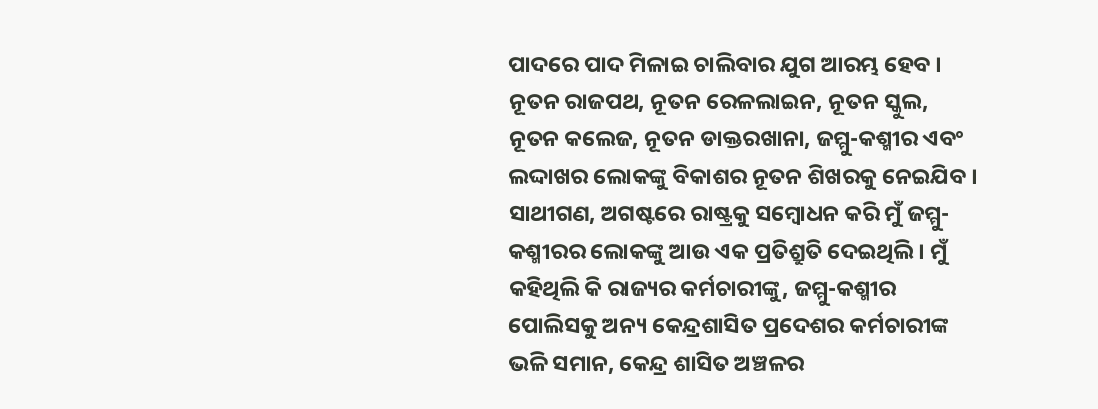ପାଦରେ ପାଦ ମିଳାଇ ଚାଲିବାର ଯୁଗ ଆରମ୍ଭ ହେବ । ନୂତନ ରାଜପଥ, ନୂତନ ରେଳଲାଇନ, ନୂତନ ସ୍କୁଲ, ନୂତନ କଲେଜ, ନୂତନ ଡାକ୍ତରଖାନା, ଜମ୍ମୁ-କଶ୍ମୀର ଏବଂ ଲଦ୍ଦାଖର ଲୋକଙ୍କୁ ବିକାଶର ନୂତନ ଶିଖରକୁ ନେଇଯିବ ।
ସାଥୀଗଣ, ଅଗଷ୍ଟରେ ରାଷ୍ଟ୍ରକୁ ସମ୍ବୋଧନ କରି ମୁଁ ଜମ୍ମୁ-କଶ୍ମୀରର ଲୋକଙ୍କୁ ଆଉ ଏକ ପ୍ରତିଶ୍ରୁତି ଦେଇଥିଲି । ମୁଁ କହିଥିଲି କି ରାଜ୍ୟର କର୍ମଚାରୀଙ୍କୁ, ଜମ୍ମୁ-କଶ୍ମୀର ପୋଲିସକୁ ଅନ୍ୟ କେନ୍ଦ୍ରଶାସିତ ପ୍ରଦେଶର କର୍ମଚାରୀଙ୍କ ଭଳି ସମାନ, କେନ୍ଦ୍ର ଶାସିତ ଅଞ୍ଚଳର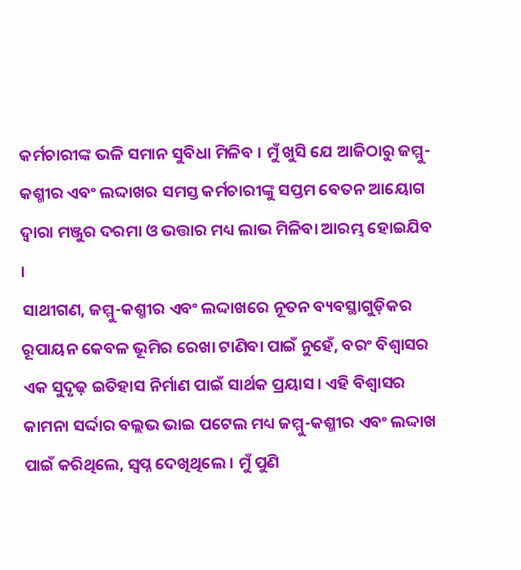କର୍ମଚାରୀଙ୍କ ଭଳି ସମାନ ସୁବିଧା ମିଳିବ । ମୁଁ ଖୁସି ଯେ ଆଜିଠାରୁ ଜମ୍ମୁ-କଶ୍ମୀର ଏବଂ ଲଦ୍ଦାଖର ସମସ୍ତ କର୍ମଚାରୀଙ୍କୁ ସପ୍ତମ ବେତନ ଆୟୋଗ ଦ୍ୱାରା ମଞ୍ଜୁର ଦରମା ଓ ଭତ୍ତାର ମଧ୍ୟ ଲାଭ ମିଳିବା ଆରମ୍ଭ ହୋଇଯିବ ।
ସାଥୀଗଣ, ଜମ୍ମୁ-କଶ୍ମୀର ଏବଂ ଲଦ୍ଦାଖରେ ନୂତନ ବ୍ୟବସ୍ଥାଗୁଡ଼ିକର ରୂପାୟନ କେବଳ ଭୂମିର ରେଖା ଟାଣିବା ପାଇଁ ନୁହେଁ, ବରଂ ବିଶ୍ୱାସର ଏକ ସୁଦୃଢ଼ ଇତିହାସ ନିର୍ମାଣ ପାଇଁ ସାର୍ଥକ ପ୍ରୟାସ। ଏହି ବିଶ୍ୱାସର କାମନା ସର୍ଦ୍ଦାର ବଲ୍ଲଭ ଭାଇ ପଟେଲ ମଧ୍ୟ ଜମ୍ମୁ-କଶ୍ମୀର ଏବଂ ଲଦ୍ଦାଖ ପାଇଁ କରିଥିଲେ, ସ୍ୱପ୍ନ ଦେଖିଥିଲେ । ମୁଁ ପୁଣି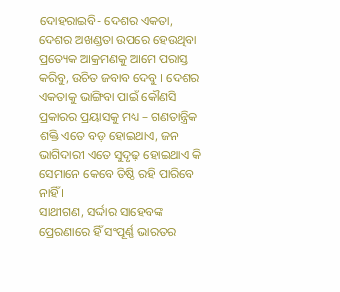ଦୋହରାଇବି- ଦେଶର ଏକତା, ଦେଶର ଅଖଣ୍ଡତା ଉପରେ ହେଉଥିବା ପ୍ରତ୍ୟେକ ଆକ୍ରମଣକୁ ଆମେ ପରାସ୍ତ କରିବୁ, ଉଚିତ ଜବାବ ଦେବୁ । ଦେଶର ଏକତାକୁ ଭାଙ୍ଗିବା ପାଇଁ କୌଣସି ପ୍ରକାରର ପ୍ରୟାସକୁ ମଧ୍ୟ – ଗଣତାନ୍ତ୍ରିକ ଶକ୍ତି ଏତେ ବଡ଼ ହୋଇଥାଏ, ଜନ ଭାଗିଦାରୀ ଏତେ ସୁଦୃଢ଼ ହୋଇଥାଏ କି ସେମାନେ କେବେ ତିଷ୍ଠି ରହି ପାରିବେ ନାହିଁ ।
ସାଥୀଗଣ, ସର୍ଦ୍ଦାର ସାହେବଙ୍କ ପ୍ରେରଣାରେ ହିଁ ସଂପୂର୍ଣ୍ଣ ଭାରତର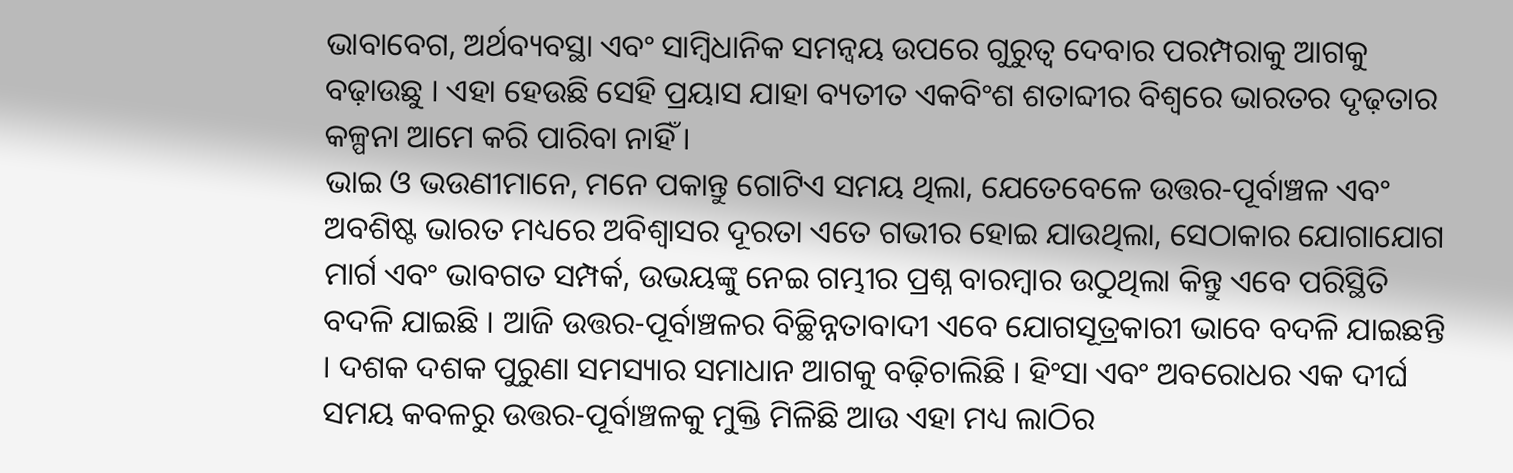ଭାବାବେଗ, ଅର୍ଥବ୍ୟବସ୍ଥା ଏବଂ ସାମ୍ବିଧାନିକ ସମନ୍ୱୟ ଉପରେ ଗୁରୁତ୍ୱ ଦେବାର ପରମ୍ପରାକୁ ଆଗକୁ ବଢ଼ାଉଛୁ । ଏହା ହେଉଛି ସେହି ପ୍ରୟାସ ଯାହା ବ୍ୟତୀତ ଏକବିଂଶ ଶତାବ୍ଦୀର ବିଶ୍ୱରେ ଭାରତର ଦୃଢ଼ତାର କଳ୍ପନା ଆମେ କରି ପାରିବା ନାହିଁ ।
ଭାଇ ଓ ଭଉଣୀମାନେ, ମନେ ପକାନ୍ତୁ ଗୋଟିଏ ସମୟ ଥିଲା, ଯେତେବେଳେ ଉତ୍ତର-ପୂର୍ବାଞ୍ଚଳ ଏବଂ ଅବଶିଷ୍ଟ ଭାରତ ମଧ୍ୟରେ ଅବିଶ୍ୱାସର ଦୂରତା ଏତେ ଗଭୀର ହୋଇ ଯାଉଥିଲା, ସେଠାକାର ଯୋଗାଯୋଗ ମାର୍ଗ ଏବଂ ଭାବଗତ ସମ୍ପର୍କ, ଉଭୟଙ୍କୁ ନେଇ ଗମ୍ଭୀର ପ୍ରଶ୍ନ ବାରମ୍ବାର ଉଠୁଥିଲା କିନ୍ତୁ ଏବେ ପରିସ୍ଥିତି ବଦଳି ଯାଇଛି । ଆଜି ଉତ୍ତର-ପୂର୍ବାଞ୍ଚଳର ବିଚ୍ଛିନ୍ନତାବାଦୀ ଏବେ ଯୋଗସୂତ୍ରକାରୀ ଭାବେ ବଦଳି ଯାଇଛନ୍ତି । ଦଶକ ଦଶକ ପୁରୁଣା ସମସ୍ୟାର ସମାଧାନ ଆଗକୁ ବଢ଼ିଚାଲିଛି । ହିଂସା ଏବଂ ଅବରୋଧର ଏକ ଦୀର୍ଘ ସମୟ କବଳରୁ ଉତ୍ତର-ପୂର୍ବାଞ୍ଚଳକୁ ମୁକ୍ତି ମିଳିଛି ଆଉ ଏହା ମଧ୍ୟ ଲାଠିର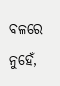ବଳରେ ନୁହେଁ,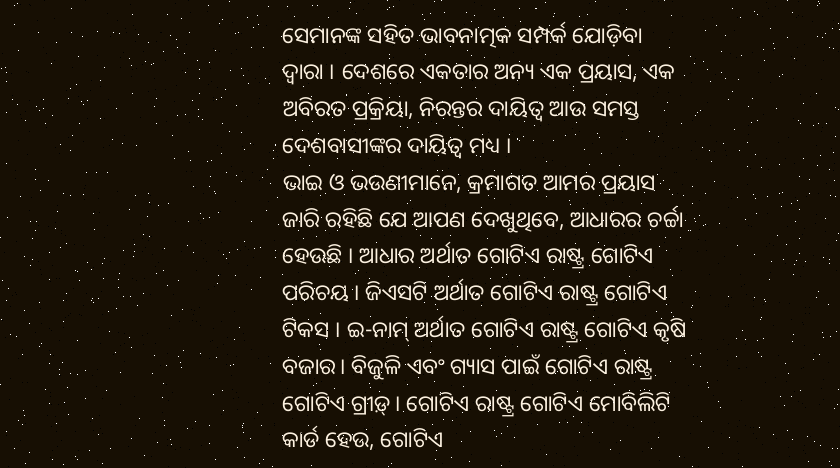ସେମାନଙ୍କ ସହିତ ଭାବନାତ୍ମକ ସମ୍ପର୍କ ଯୋଡ଼ିବା ଦ୍ୱାରା । ଦେଶରେ ଏକତାର ଅନ୍ୟ ଏକ ପ୍ରୟାସ, ଏକ ଅବିରତ ପ୍ରକ୍ରିୟା, ନିରନ୍ତର ଦାୟିତ୍ୱ ଆଉ ସମସ୍ତ ଦେଶବାସୀଙ୍କର ଦାୟିତ୍ୱ ମଧ୍ୟ ।
ଭାଇ ଓ ଭଉଣୀମାନେ, କ୍ରମାଗତ ଆମର ପ୍ରୟାସ ଜାରି ରହିଛି ଯେ ଆପଣ ଦେଖୁଥିବେ, ଆଧାରର ଚର୍ଚ୍ଚା ହେଉଛି । ଆଧାର ଅର୍ଥାତ ଗୋଟିଏ ରାଷ୍ଟ୍ର ଗୋଟିଏ ପରିଚୟ । ଜିଏସଟି ଅର୍ଥାତ ଗୋଟିଏ ରାଷ୍ଟ୍ର ଗୋଟିଏ ଟିକସ । ଇ-ନାମ୍ ଅର୍ଥାତ ଗୋଟିଏ ରାଷ୍ଟ୍ର ଗୋଟିଏ କୃଷି ବଜାର। ବିଜୁଳି ଏବଂ ଗ୍ୟାସ ପାଇଁ ଗୋଟିଏ ରାଷ୍ଟ୍ର ଗୋଟିଏ ଗ୍ରୀଡ଼୍। ଗୋଟିଏ ରାଷ୍ଟ୍ର ଗୋଟିଏ ମୋବିଲିଟି କାର୍ଡ ହେଉ, ଗୋଟିଏ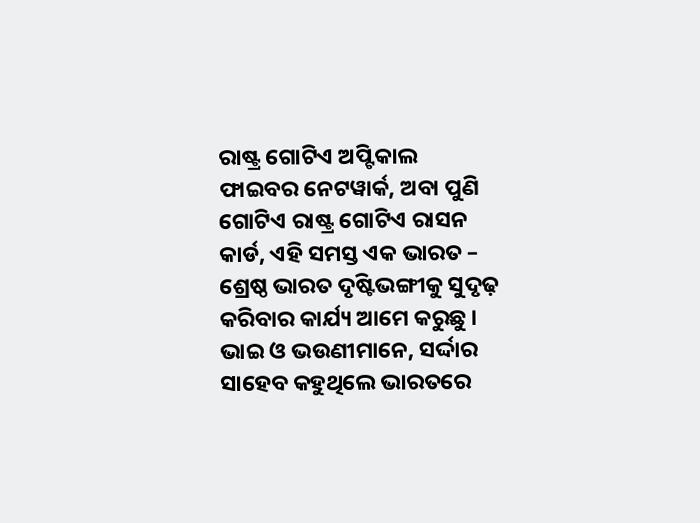ରାଷ୍ଟ୍ର ଗୋଟିଏ ଅପ୍ଟିକାଲ ଫାଇବର ନେଟୱାର୍କ, ଅବା ପୁଣି ଗୋଟିଏ ରାଷ୍ଟ୍ର ଗୋଟିଏ ରାସନ କାର୍ଡ, ଏହି ସମସ୍ତ ଏକ ଭାରତ – ଶ୍ରେଷ୍ଠ ଭାରତ ଦୃଷ୍ଟିଭଙ୍ଗୀକୁ ସୁଦୃଢ଼ କରିବାର କାର୍ଯ୍ୟ ଆମେ କରୁଛୁ ।
ଭାଇ ଓ ଭଉଣୀମାନେ, ସର୍ଦ୍ଦାର ସାହେବ କହୁଥିଲେ ଭାରତରେ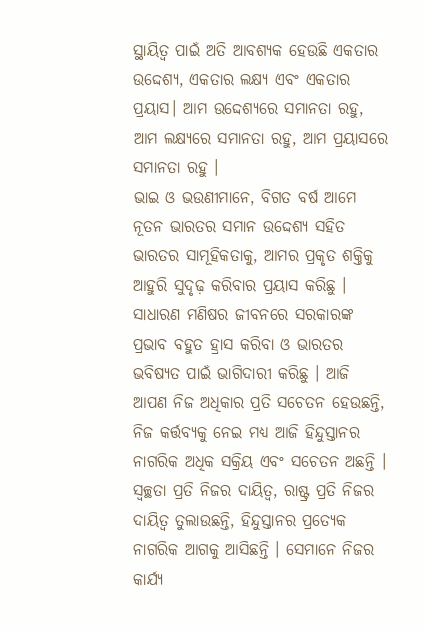ସ୍ଥାୟିତ୍ୱ ପାଇଁ ଅତି ଆବଶ୍ୟକ ହେଉଛି ଏକତାର ଉଦ୍ଦେଶ୍ୟ, ଏକତାର ଲକ୍ଷ୍ୟ ଏବଂ ଏକତାର ପ୍ରୟାସ। ଆମ ଉଦ୍ଦେଶ୍ୟରେ ସମାନତା ରହୁ, ଆମ ଲକ୍ଷ୍ୟରେ ସମାନତା ରହୁ, ଆମ ପ୍ରୟାସରେ ସମାନତା ରହୁ ।
ଭାଇ ଓ ଭଉଣୀମାନେ, ବିଗତ ବର୍ଷ ଆମେ ନୂତନ ଭାରତର ସମାନ ଉଦ୍ଦେଶ୍ୟ ସହିତ ଭାରତର ସାମୂହିକତାକୁ, ଆମର ପ୍ରକୃତ ଶକ୍ତିକୁ ଆହୁରି ସୁଦୃଢ଼ କରିବାର ପ୍ରୟାସ କରିଛୁ । ସାଧାରଣ ମଣିଷର ଜୀବନରେ ସରକାରଙ୍କ ପ୍ରଭାବ ବହୁତ ହ୍ରାସ କରିବା ଓ ଭାରତର ଭବିଷ୍ୟତ ପାଇଁ ଭାଗିଦାରୀ କରିଛୁ । ଆଜି ଆପଣ ନିଜ ଅଧିକାର ପ୍ରତି ସଚେତନ ହେଉଛନ୍ତି, ନିଜ କର୍ତ୍ତବ୍ୟକୁ ନେଇ ମଧ୍ୟ ଆଜି ହିନ୍ଦୁସ୍ତାନର ନାଗରିକ ଅଧିକ ସକ୍ରିୟ ଏବଂ ସଚେତନ ଅଛନ୍ତି । ସ୍ୱଚ୍ଛତା ପ୍ରତି ନିଜର ଦାୟିତ୍ୱ, ରାଷ୍ଟ୍ର ପ୍ରତି ନିଜର ଦାୟିତ୍ୱ ତୁଲାଉଛନ୍ତି, ହିନ୍ଦୁସ୍ତାନର ପ୍ରତ୍ୟେକ ନାଗରିକ ଆଗକୁ ଆସିଛନ୍ତି । ସେମାନେ ନିଜର କାର୍ଯ୍ୟ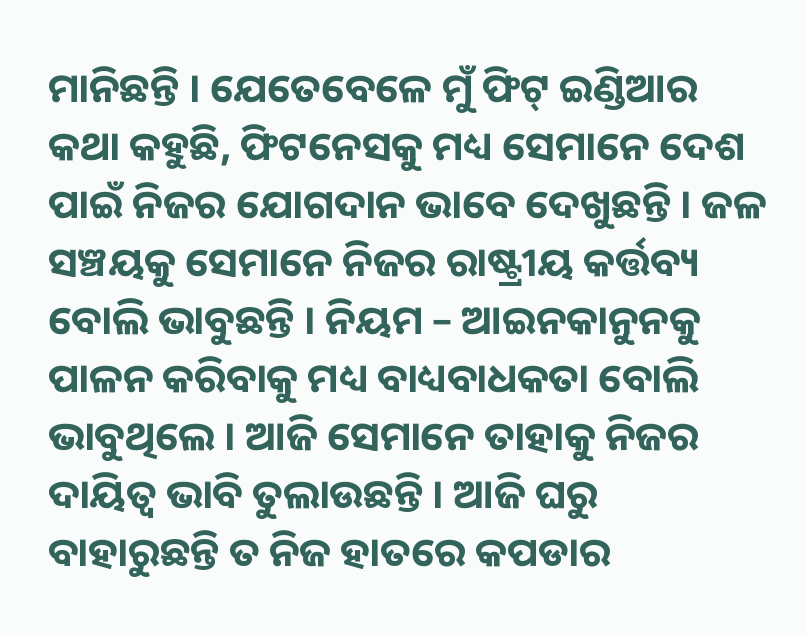ମାନିଛନ୍ତି । ଯେତେବେଳେ ମୁଁ ଫିଟ୍ ଇଣ୍ଡିଆର କଥା କହୁଛି, ଫିଟନେସକୁ ମଧ୍ୟ ସେମାନେ ଦେଶ ପାଇଁ ନିଜର ଯୋଗଦାନ ଭାବେ ଦେଖୁଛନ୍ତି । ଜଳ ସଞ୍ଚୟକୁ ସେମାନେ ନିଜର ରାଷ୍ଟ୍ରୀୟ କର୍ତ୍ତବ୍ୟ ବୋଲି ଭାବୁଛନ୍ତି । ନିୟମ – ଆଇନକାନୁନକୁ ପାଳନ କରିବାକୁ ମଧ୍ୟ ବାଧ୍ୟବାଧକତା ବୋଲି ଭାବୁଥିଲେ । ଆଜି ସେମାନେ ତାହାକୁ ନିଜର ଦାୟିତ୍ୱ ଭାବି ତୁଲାଉଛନ୍ତି । ଆଜି ଘରୁ ବାହାରୁଛନ୍ତି ତ ନିଜ ହାତରେ କପଡାର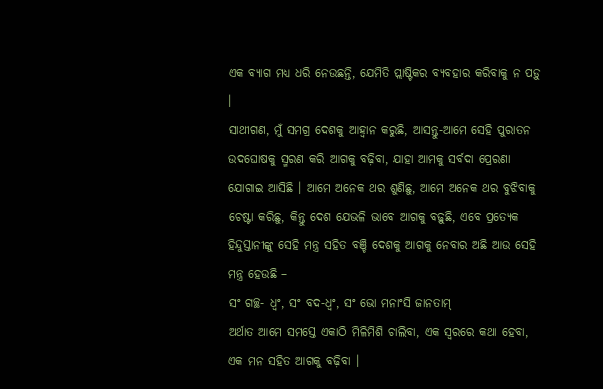ଏକ ବ୍ୟାଗ ମଧ୍ୟ ଧରି ନେଉଛନ୍ତି, ଯେମିତି ପ୍ଲାଷ୍ଟିକର ବ୍ୟବହାର କରିବାକୁ ନ ପଡ଼ୁ ।
ସାଥୀଗଣ, ମୁଁ ସମଗ୍ର ଦେଶକୁ ଆହ୍ୱାନ କରୁଛି, ଆସନ୍ତୁ-ଆମେ ସେହି ପୁରାତନ ଉଦଘୋଷକୁ ସ୍ମରଣ କରି ଆଗକୁ ବଢ଼ିବା, ଯାହା ଆମକୁ ସର୍ବଦା ପ୍ରେରଣା ଯୋଗାଇ ଆସିଛି । ଆମେ ଅନେକ ଥର ଶୁଣିଛୁ, ଆମେ ଅନେକ ଥର ବୁଝିବାକୁ ଚେଷ୍ଟା କରିଛୁ, କିନ୍ତୁ ଦେଶ ଯେଭଳି ଭାବେ ଆଗକୁ ବଢ଼ୁଛି, ଏବେ ପ୍ରତ୍ୟେକ ହିନ୍ଦୁସ୍ତାନୀଙ୍କୁ ସେହି ମନ୍ତ୍ର ସହିତ ବଞ୍ଚି ଦେଶକୁ ଆଗକୁ ନେବାର ଅଛି ଆଉ ସେହି ମନ୍ତ୍ର ହେଉଛି –
ସଂ ଗଚ୍ଛ- ଧ୍ୱଂ, ସଂ ବଦ-ଧ୍ୱଂ, ସଂ ଭୋ ମନାଂସି ଜାନତାମ୍
ଅର୍ଥାତ ଆମେ ସମସ୍ତେ ଏକାଠି ମିଳିମିଶି ଚାଲିବା, ଏକ ସ୍ୱରରେ କଥା ହେବା, ଏକ ମନ ସହିତ ଆଗକୁ ବଢ଼ିବା ।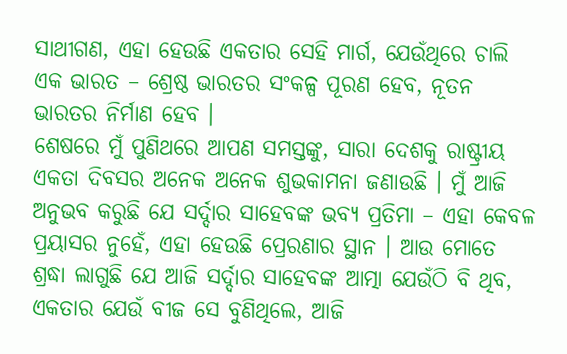ସାଥୀଗଣ, ଏହା ହେଉଛି ଏକତାର ସେହି ମାର୍ଗ, ଯେଉଁଥିରେ ଚାଲି ଏକ ଭାରତ – ଶ୍ରେଷ୍ଠ ଭାରତର ସଂକଳ୍ପ ପୂରଣ ହେବ, ନୂତନ ଭାରତର ନିର୍ମାଣ ହେବ ।
ଶେଷରେ ମୁଁ ପୁଣିଥରେ ଆପଣ ସମସ୍ତଙ୍କୁ, ସାରା ଦେଶକୁ ରାଷ୍ଟ୍ରୀୟ ଏକତା ଦିବସର ଅନେକ ଅନେକ ଶୁଭକାମନା ଜଣାଉଛି । ମୁଁ ଆଜି ଅନୁଭବ କରୁଛି ଯେ ସର୍ଦ୍ଦାର ସାହେବଙ୍କ ଭବ୍ୟ ପ୍ରତିମା – ଏହା କେବଳ ପ୍ରୟାସର ନୁହେଁ, ଏହା ହେଉଛି ପ୍ରେରଣାର ସ୍ଥାନ । ଆଉ ମୋତେ ଶ୍ରଦ୍ଧା ଲାଗୁଛି ଯେ ଆଜି ସର୍ଦ୍ଦାର ସାହେବଙ୍କ ଆତ୍ମା ଯେଉଁଠି ବି ଥିବ, ଏକତାର ଯେଉଁ ବୀଜ ସେ ବୁଣିଥିଲେ, ଆଜି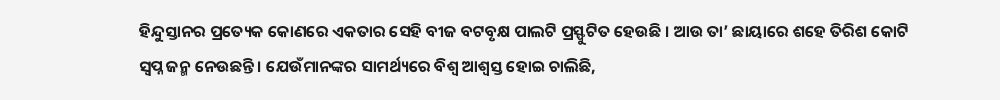ହିନ୍ଦୁସ୍ତାନର ପ୍ରତ୍ୟେକ କୋଣରେ ଏକତାର ସେହି ବୀଜ ବଟବୃକ୍ଷ ପାଲଟି ପ୍ରସ୍ଫୁଟିତ ହେଉଛି । ଆଉ ତା’ ଛାୟାରେ ଶହେ ତିରିଶ କୋଟି ସ୍ୱପ୍ନ ଜନ୍ମ ନେଉଛନ୍ତି । ଯେଉଁମାନଙ୍କର ସାମର୍ଥ୍ୟରେ ବିଶ୍ୱ ଆଶ୍ୱସ୍ତ ହୋଇ ଚାଲିଛି,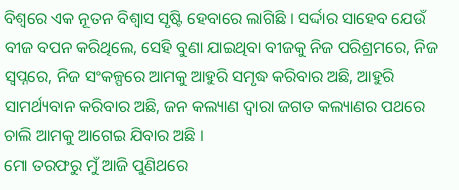ବିଶ୍ୱରେ ଏକ ନୂତନ ବିଶ୍ୱାସ ସୃଷ୍ଟି ହେବାରେ ଲାଗିଛି । ସର୍ଦ୍ଦାର ସାହେବ ଯେଉଁ ବୀଜ ବପନ କରିଥିଲେ, ସେହି ବୁଣା ଯାଇଥିବା ବୀଜକୁ ନିଜ ପରିଶ୍ରମରେ, ନିଜ ସ୍ୱପ୍ନରେ, ନିଜ ସଂକଳ୍ପରେ ଆମକୁ ଆହୁରି ସମୃଦ୍ଧ କରିବାର ଅଛି, ଆହୁରି ସାମର୍ଥ୍ୟବାନ କରିବାର ଅଛି, ଜନ କଲ୍ୟାଣ ଦ୍ୱାରା ଜଗତ କଲ୍ୟାଣର ପଥରେ ଚାଲି ଆମକୁ ଆଗେଇ ଯିବାର ଅଛି ।
ମୋ ତରଫରୁ ମୁଁ ଆଜି ପୁଣିଥରେ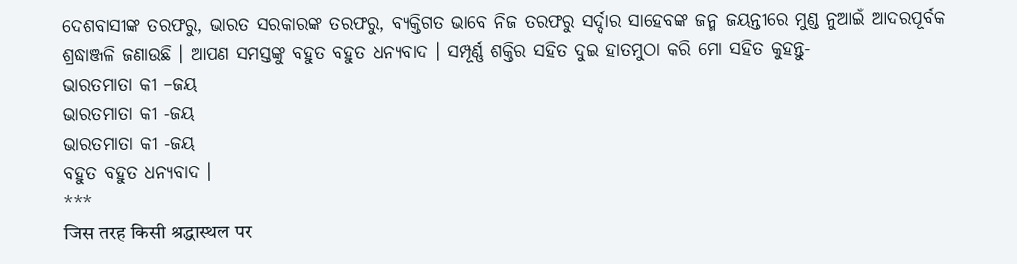ଦେଶବାସୀଙ୍କ ତରଫରୁ, ଭାରତ ସରକାରଙ୍କ ତରଫରୁ, ବ୍ୟକ୍ତିଗତ ଭାବେ ନିଜ ତରଫରୁ ସର୍ଦ୍ଦାର ସାହେବଙ୍କ ଜନ୍ମ ଜୟନ୍ତୀରେ ମୁଣ୍ଡ ନୁଆଇଁ ଆଦରପୂର୍ବକ ଶ୍ରଦ୍ଧାଞ୍ଜଳି ଜଣାଉଛି । ଆପଣ ସମସ୍ତଙ୍କୁ ବହୁତ ବହୁତ ଧନ୍ୟବାଦ । ସମ୍ପୂର୍ଣ୍ଣ ଶକ୍ତିର ସହିତ ଦୁଇ ହାତମୁଠା କରି ମୋ ସହିତ କୁହନ୍ତୁ-
ଭାରତମାତା କୀ –ଜୟ
ଭାରତମାତା କୀ -ଜୟ
ଭାରତମାତା କୀ -ଜୟ
ବହୁତ ବହୁତ ଧନ୍ୟବାଦ ।
***
जिस तरह किसी श्रद्धास्थल पर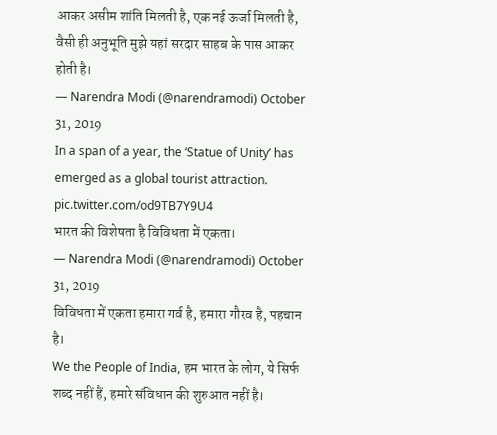आकर असीम शांति मिलती है, एक नई ऊर्जा मिलती है, वैसी ही अनुभूति मुझे यहां सरदार साहब के पास आकर होती है।
— Narendra Modi (@narendramodi) October 31, 2019
In a span of a year, the ‘Statue of Unity’ has emerged as a global tourist attraction. pic.twitter.com/od9TB7Y9U4
भारत की विशेषता है विविधता में एकता।
— Narendra Modi (@narendramodi) October 31, 2019
विविधता में एकता हमारा गर्व है, हमारा गौरव है, पहचान है।
We the People of India, हम भारत के लोग, ये सिर्फ शब्द नहीं हैं, हमारे संविधान की शुरुआत नहीं है।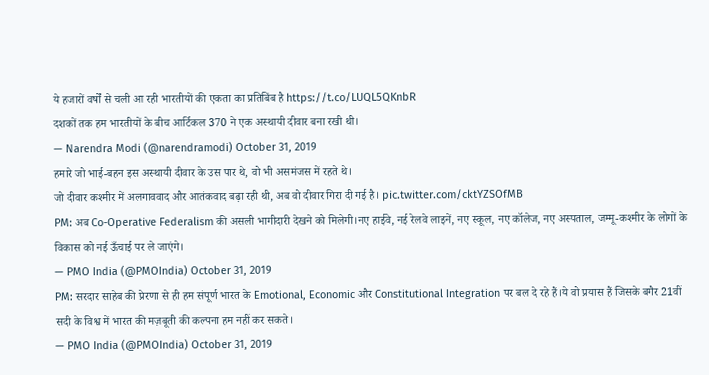ये हजारों वर्षों से चली आ रही भारतीयों की एकता का प्रतिबिंब है https://t.co/LUQL5QKnbR
दशकों तक हम भारतीयों के बीच आर्टिकल 370 ने एक अस्थायी दीवार बना रखी थी।
— Narendra Modi (@narendramodi) October 31, 2019
हमारे जो भाई-बहन इस अस्थायी दीवार के उस पार थे, वो भी असमंजस में रहते थे।
जो दीवार कश्मीर में अलगाववाद और आतंकवाद बढ़ा रही थी, अब वो दीवार गिरा दी गई है। pic.twitter.com/cktYZSOfMB
PM: अब Co-Operative Federalism की असली भागीदारी देखने को मिलेगी।नए हाईवे, नई रेलवे लाइनें, नए स्कूल, नए कॉलेज, नए अस्पताल, जम्मू-कश्मीर के लोगों के विकास को नई ऊँचाई पर ले जाएंगे।
— PMO India (@PMOIndia) October 31, 2019
PM: सरदार साहेब की प्रेरणा से ही हम संपूर्ण भारत के Emotional, Economic और Constitutional Integration पर बल दे रहे हैं।ये वो प्रयास हैं जिसके बगैर 21वीं सदी के विश्व में भारत की मज़बूती की कल्पना हम नहीं कर सकते।
— PMO India (@PMOIndia) October 31, 2019